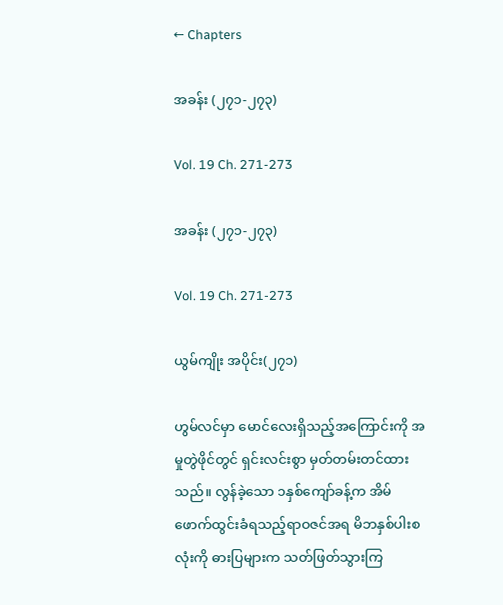← Chapters

အခန်း (၂၇၁-၂၇၃)

Vol. 19 Ch. 271-273

အခန်း (၂၇၁-၂၇၃)

Vol. 19 Ch. 271-273

ယွမ်ကျိုး အပိုင်း(၂၇၁)

ဟွမ်လင်မှာ မောင်လေးရှိသည့်အကြောင်းကို အမှုတွဲဖိုင်တွင် ရှင်းလင်းစွာ မှတ်တမ်းတင်ထားသည်။ လွန်ခဲ့သော ၁နှစ်ကျော်ခန့်က အိမ်ဖောက်ထွင်းခံရသည့်ရာဝဇင်အရ မိဘနှစ်ပါးစလုံးကို ဓားပြများက သတ်ဖြတ်သွားကြ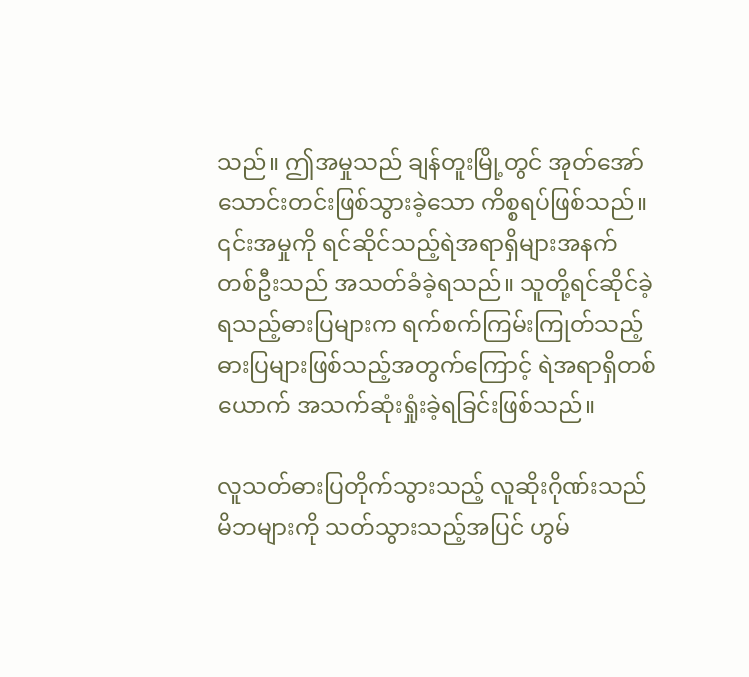သည်။ ဤအမှုသည် ချန်တူးမြို့တွင် အုတ်အော်သောင်းတင်းဖြစ်သွားခဲ့သော ကိစ္စရပ်ဖြစ်သည်။ ၎င်းအမှုကို ရင်ဆိုင်သည့်ရဲအရာရှိများအနက် တစ်ဦးသည် အသတ်ခံခဲ့ရသည်။ သူတို့ရင်ဆိုင်ခဲ့ရသည့်ဓားပြများက ရက်စက်ကြမ်းကြုတ်သည့်ဓားပြများဖြစ်သည့်အတွက်ကြောင့် ရဲအရာရှိတစ်ယောက် အသက်ဆုံးရှုံးခဲ့ရခြင်းဖြစ်သည်။

လူသတ်ဓားပြတိုက်သွားသည့် လူဆိုးဂိုဏ်းသည် မိဘများကို သတ်သွားသည့်အပြင် ဟွမ်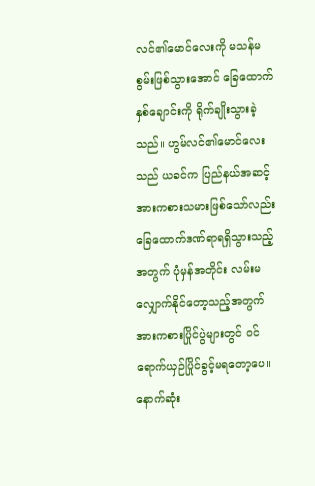လင်၏မောင်လေးကို မသန်မစွမ်းဖြစ်သွားအောင် ခြေထောက်နှစ်ချောင်းကို ရိုက်ချိုးသွားခဲ့သည်။ ဟွမ်လင်၏မောင်လေးသည် ယခင်က ပြည်နယ်အဆင့်အားကစားသမားဖြစ်သော်လည်း ခြေထောက်ဒဏ်ရာရရှိသွားသည့်အတွက် ပုံမှန်အတိုင်း လမ်းမလျှောက်နိုင်တော့သည့်အတွက် အားကစားပြိုင်ပွဲများတွင် ဝင်ရောက်ယှဉ်ပြိုင်ခွင့်မရတော့ပေ။ နောက်ဆုံး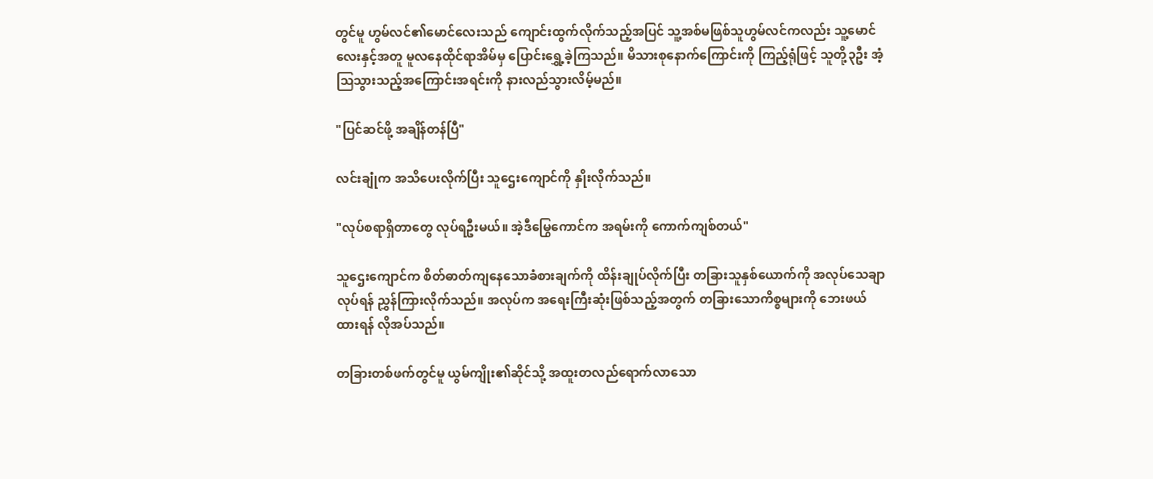တွင်မူ ဟွမ်လင်၏မောင်လေးသည် ကျောင်းထွက်လိုက်သည့်အပြင် သူ့အစ်မဖြစ်သူဟွမ်လင်ကလည်း သူ့မောင်လေးနှင့်အတူ မူလနေထိုင်ရာအိမ်မှ ပြောင်းရွှေ့ခဲ့ကြသည်။ မိသားစုနောက်ကြောင်းကို ကြည့်ရုံဖြင့် သူတို့၃ဦး အံ့ဩသွားသည့်အကြောင်းအရင်းကို နားလည်သွားလိမ့်မည်။

"ပြင်ဆင်ဖို့ အချိန်တန်ပြီ"

လင်းချုံက အသိပေးလိုက်ပြီး သူဌေးကျောင်ကို နှိုးလိုက်သည်။

"လုပ်စရာရှိတာတွေ လုပ်ရဦးမယ်။ အဲ့ဒီမြွေကောင်က အရမ်းကို ကောက်ကျစ်တယ်"

သူဌေးကျောင်က စိတ်ဓာတ်ကျနေသောခံစားချက်ကို ထိန်းချုပ်လိုက်ပြီး တခြားသူနှစ်ယောက်ကို အလုပ်သေချာလုပ်ရန် ညွှန်ကြားလိုက်သည်။ အလုပ်က အရေးကြီးဆုံးဖြစ်သည့်အတွက် တခြားသောကိစ္စများကို ဘေးဖယ်ထားရန် လိုအပ်သည်။

တခြားတစ်ဖက်တွင်မူ ယွမ်ကျိုး၏ဆိုင်သို့ အထူးတလည်ရောက်လာသော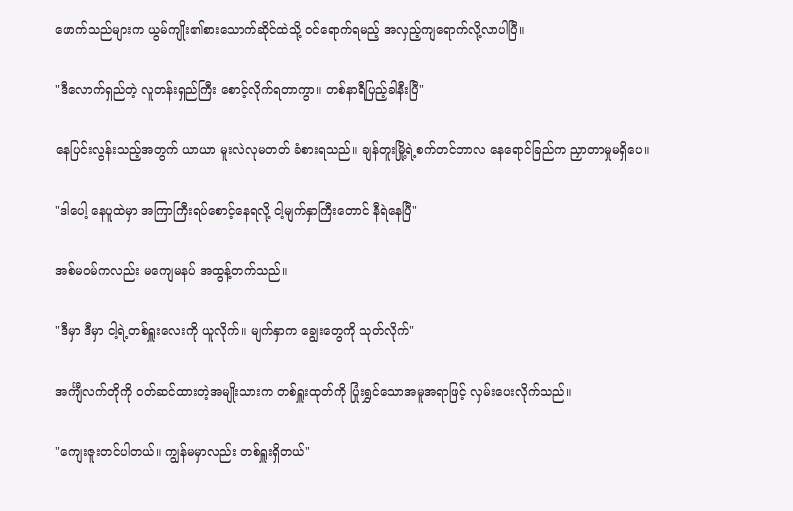ဖောက်သည်များက ယွမ်ကျိုး၏စားသောက်ဆိုင်ထဲသို့ ဝင်ရောက်ရမည့် အလှည့်ကျရောက်လို့လာပါပြီ။

"ဒီလောက်ရှည်တဲ့ လူတန်းရှည်ကြီး စောင့်လိုက်ရတာကွာ။ တစ်နာရီပြည့်ခါနီးပြီ"

နေပြင်းလွန်းသည့်အတွက် ယာယာ မူးလဲလုမတတ် ခံစားရသည်။ ချန်တူးမြို့ရဲ့စက်တင်ဘာလ နေရောင်ခြည်က ညှာတာမှုမရှိပေ။

"ဒါပေါ့ နေပူထဲမှာ အကြာကြီးရပ်စောင့်နေရလို့ ငါ့မျက်နှာကြီးတောင် နီရဲနေပြီ"

အစ်မဝမ်ကလည်း မကျေမနပ် အထွန့်တက်သည်။

"ဒီမှာ ဒီမှာ ငါ့ရဲ့တစ်ရှူးလေးကို ယူလိုက်။ မျက်နှာက ချွေးတွေကို သုတ်လိုက်"

အင်္ကျီလက်တိုကို ဝတ်ဆင်ထားတဲ့အမျိုးသားက တစ်ရှူးထုတ်ကို ပြုံးရွှင်သောအမူအရာဖြင့် လှမ်းပေးလိုက်သည်။

"ကျေးဇူးတင်ပါတယ်။ ကျွန်မမှာလည်း တစ်ရှူးရှိတယ်"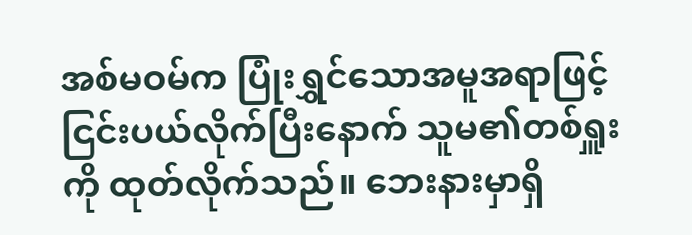အစ်မဝမ်က ပြုံးရွှင်သောအမူအရာဖြင့် ငြင်းပယ်လိုက်ပြီးနောက် သူမ၏တစ်ရှူးကို ထုတ်လိုက်သည်။ ဘေးနားမှာရှိ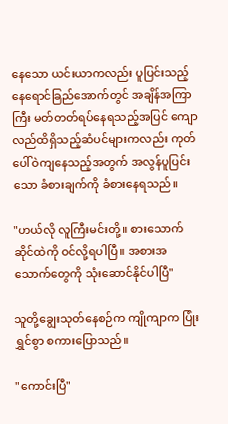နေသော ယင်းယာကလည်း ပူပြင်းသည့်နေရောင်ခြည်‌အောက်တွင် အချိန်အကြာကြီး မတ်တတ်ရပ်နေရသည့်အပြင် ကျောလည်ထိရှိသည့်ဆံပင်များကလည်း ကုတ်ပေါ်ဝဲကျနေသည့်အတွက် အလွန်ပူပြင်းသော ခံစားချက်ကို ခံစားနေရသည်။

"ဟယ်လို လူကြီးမင်းတို့။ စားသောက်ဆိုင်ထဲကို ဝင်လို့ရပါပြီ။ အစားအသောက်တွေကို သုံးဆောင်နိုင်ပါပြီ"

သူတို့ချွေးသုတ်နေစဉ်က ကျိုကျာက ပြုံးရွှင်စွာ စကားပြောသည်။

"ကောင်းပြီ"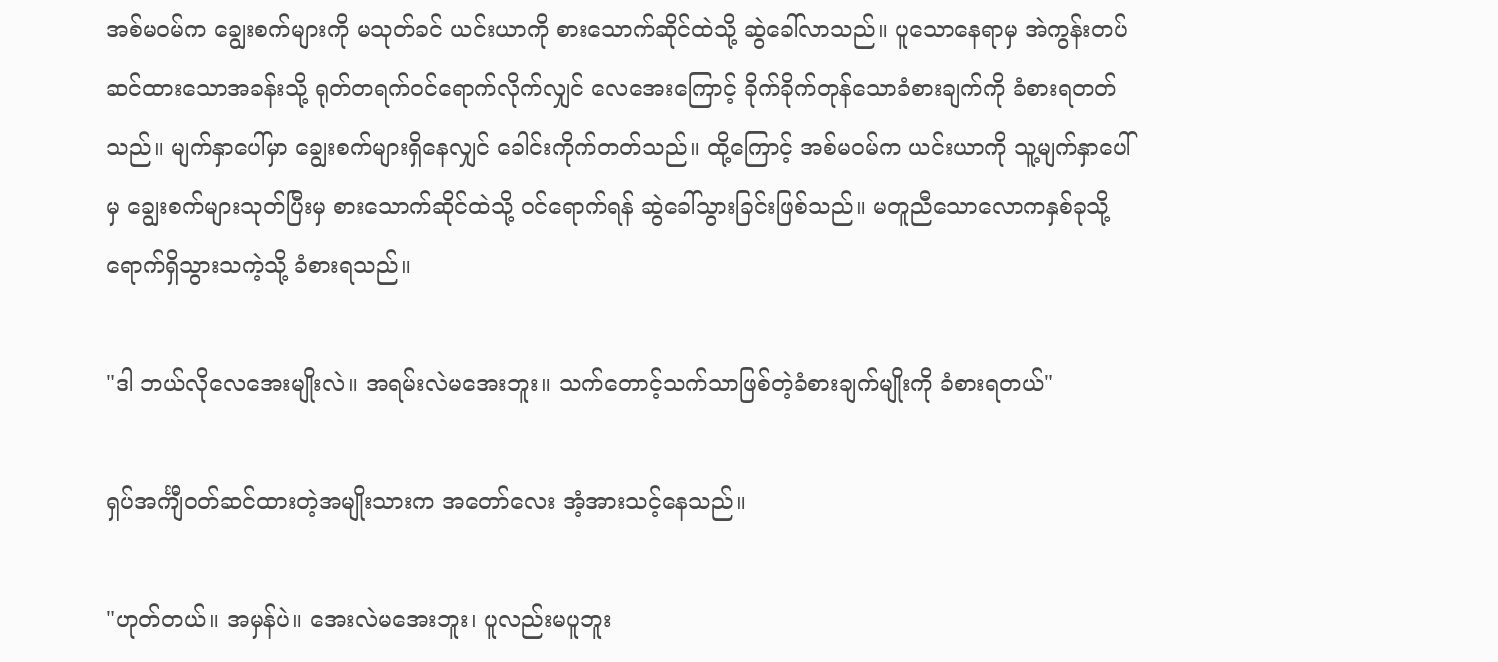အစ်မဝမ်က ချွေးစက်များကို မသုတ်ခင် ယင်းယာကို စားသောက်ဆိုင်ထဲသို့ ဆွဲခေါ်လာသည်။ ပူသောနေရာမှ အဲကွန်းတပ်ဆင်ထားသောအခန်းသို့ ရုတ်တရက်ဝင်ရောက်လိုက်လျှင် လေအေးကြောင့် ခိုက်ခိုက်တုန်သောခံစားချက်ကို ခံစားရတတ်သည်။ မျက်နှာပေါ်မှာ ချွေးစက်များရှိနေလျှင် ခေါင်းကိုက်တတ်သည်။ ထို့ကြောင့် အစ်မဝမ်က ယင်းယာကို သူ့မျက်နှာပေါ်မှ ချွေးစက်များသုတ်ပြီးမှ စားသောက်ဆိုင်ထဲသို့ ဝင်ရောက်ရန် ဆွဲခေါ်သွားခြင်းဖြစ်သည်။ မတူညီသောလောကနှစ်ခုသို့ ရောက်ရှိသွားသကဲ့သို့ ခံစားရသည်။

"ဒါ ဘယ်လိုလေအေးမျိုးလဲ။ အရမ်းလဲမအေးဘူး။ သက်တောင့်သက်သာဖြစ်တဲ့ခံစားချက်မျိုးကို ခံစားရတယ်"

ရှပ်အင်္ကျီဝတ်ဆင်ထားတဲ့အမျိုးသားက အတော်လေး အံ့အားသင့်နေသည်။

"ဟုတ်တယ်။ အမှန်ပဲ။ အေးလဲမအေးဘူး၊ ပူလည်းမပူဘူး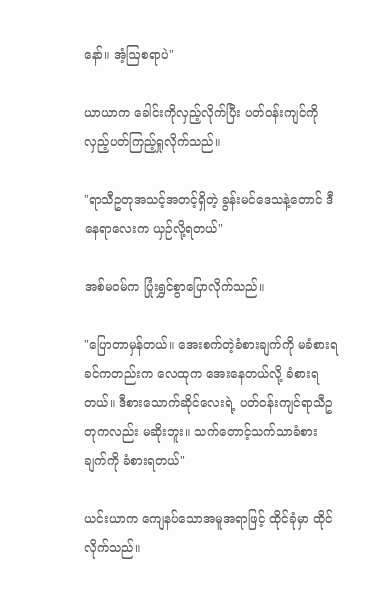နော်။ အံ့ဩစရာပဲ"

ယာယာက ခေါင်းကိုလှည့်လိုက်ပြီး ပတ်ဝန်းကျင်ကို လှည့်ပတ်ကြည့်ရှုလိုက်သည်။

"ရာသီဥတုအသင့်အတင့်ရှိတဲ့ ခွန်းမင်ဒေသနဲ့တောင် ဒီနေရာလေးက ယှဉ်လို့ရတယ်"

အစ်မဝမ်က ပြုံးရွှင်စွာပြောလိုက်သည်။

"ပြောတာမှန်တယ်။ အေးစက်တဲ့ခံစားချက်ကို မခံစားရခင်ကတည်းက လေထုက အေးနေတယ်လို့ ခံစားရတယ်။ ဒီစားသောက်ဆိုင်လေးရဲ့ ပတ်ဝန်းကျင်ရာသီဥတုကလည်း မဆိုးဘူး။ သက်တောင့်သက်သာခံစားချက်ကို ခံစားရတယ်"

ယင်းယာက ‌ကျေနပ်သောအမူအရာဖြင့် ထိုင်ခုံမှာ ထိုင်လိုက်သည်။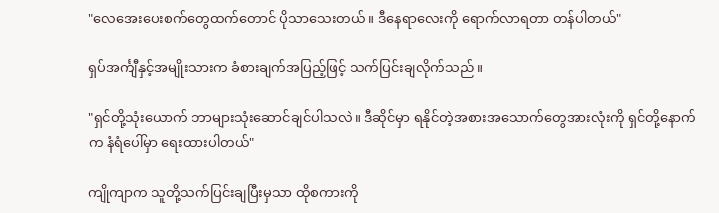"လေအေးပေးစက်တွေထက်တောင် ပိုသာသေးတယ်။ ဒီနေရာလေးကို ရောက်လာရတာ တန်ပါတယ်"

ရှပ်အင်္ကျီနှင့်အမျိုးသားက ခံစားချက်အပြည့်ဖြင့် သက်ပြင်းချလိုက်သည်။

"ရှင်တို့သုံးယောက် ဘာများသုံးဆောင်ချင်ပါသလဲ။ ဒီဆိုင်မှာ ရနိုင်တဲ့အစားအသောက်တွေအားလုံးကို ရှင်တို့နောက်က နံရံပေါ်မှာ ရေးထားပါတယ်"

ကျိုကျာက သူတို့သက်ပြင်းချပြီးမှသာ ထိုစကားကို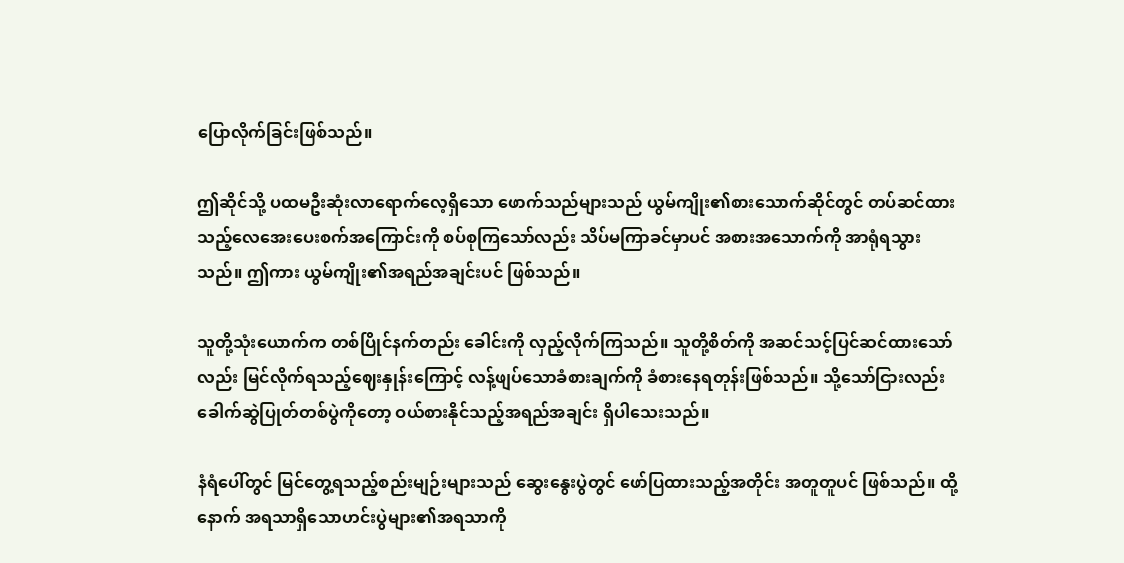ပြောလိုက်ခြင်းဖြစ်သည်။

ဤဆိုင်သို့ ပထမဦးဆုံးလာရောက်လေ့ရှိသော ဖောက်သည်များသည် ယွမ်ကျိုး၏စားသောက်ဆိုင်တွင် တပ်ဆင်ထားသည့်လေအေးပေးစက်အကြောင်းကို စပ်စုကြသော်လည်း သိပ်မကြာခင်မှာပင် အစားအသောက်ကို အာရုံရသွားသည်။ ဤကား ယွမ်ကျိုး၏အရည်အချင်းပင် ဖြစ်သည်။

သူတို့သုံးယောက်က တစ်ပြိုင်နက်တည်း ခေါင်းကို လှည့်လိုက်ကြသည်။ သူတို့စိတ်ကို အဆင်သင့်ပြင်ဆင်ထားသော်လည်း မြင်လိုက်ရသည့်ဈေးနှုန်းကြောင့် လန့်ဖျပ်သောခံစားချက်ကို ခံစားနေရတုန်းဖြစ်သည်။ သို့သော်ငြားလည်း ခေါက်ဆွဲပြုတ်တစ်ပွဲကိုတော့ ဝယ်စားနိုင်သည့်အရည်အချင်း ရှိပါသေးသည်။

နံရံပေါ်တွင် မြင်တွေ့ရသည့်စည်းမျဉ်းများသည် ဆွေးနွေးပွဲတွင် ဖော်ပြထားသည့်အတိုင်း အတူတူပင် ဖြစ်သည်။ ထို့နောက် အရသာရှိသောဟင်းပွဲများ၏အရသာကို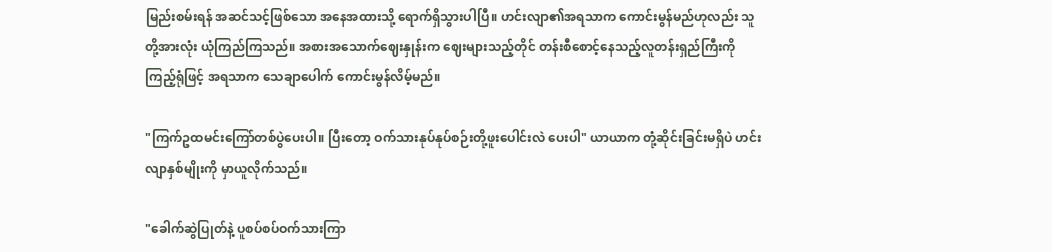မြည်းစမ်းရန် အဆင်သင့်ဖြစ်သော အနေအထားသို့ ရောက်ရှိသွားပါပြီ။ ဟင်းလျာ၏အရသာက ကောင်းမွန်မည်ဟုလည်း သူတို့အားလုံး ယုံကြည်ကြသည်။ အစားအသောက်ဈေးနှုန်းက ဈေးများသည့်တိုင် တန်းစီစောင့်နေသည့်လူတန်းရှည်ကြီးကို ကြည့်ရုံဖြင့် အရသာက သေချာပေါက် ကောင်းမွန်လိမ့်မည်။

"ကြက်ဥထမင်းကြော်တစ်ပွဲပေးပါ။ ပြီးတော့ ဝက်သားနုပ်နုပ်စဉ်းတို့ဖူးပေါင်းလဲ ပေးပါ" ယာယာက တုံ့ဆိုင်းခြင်းမရှိပဲ ဟင်းလျာနှစ်မျိုးကို မှာယူလိုက်သည်။

"ခေါက်ဆွဲပြုတ်နဲ့ ပူစပ်စပ်ဝက်သားကြာ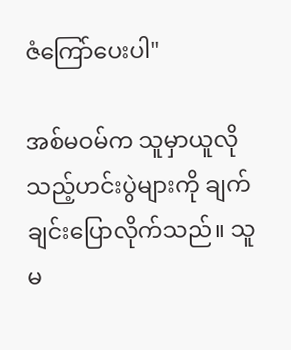ဇံကြော်ပေးပါ"

အစ်မဝမ်က သူမှာယူလိုသည့်ဟင်းပွဲများကို ချက်ချင်းပြောလိုက်သည်။ သူမ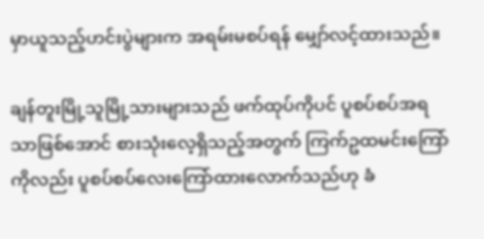မှာယူသည့်ဟင်းပွဲများက အရမ်းမစပ်ရန် မျှော်လင့်ထားသည်။

ချန်တူးမြို့သူမြို့သားများသည် ဖက်ထုပ်ကိုပင် ပူစပ်စပ်အရသာဖြစ်အောင် စားသုံးလေ့ရှိသည့်အတွက် ကြက်ဥထမင်းကြော်ကိုလည်း ပူစပ်စပ်လေးကြော်ထားလောက်သည်ဟု ခံ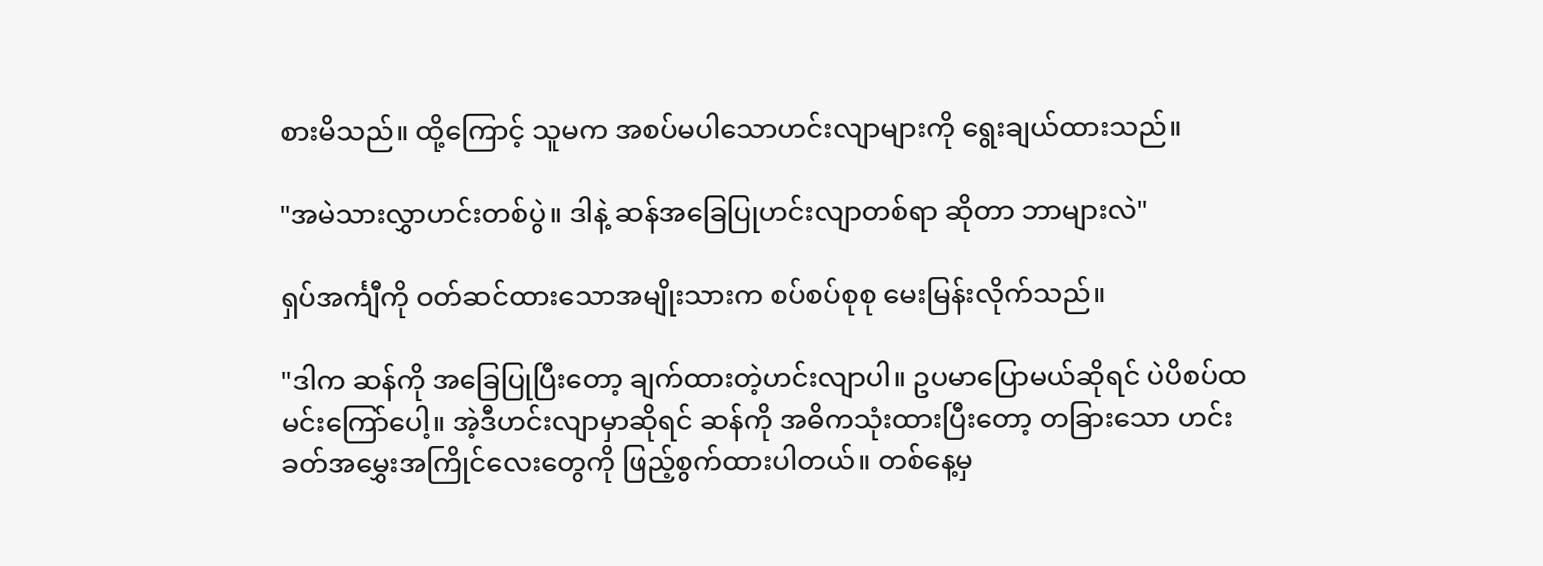စားမိသည်။ ထို့ကြောင့် သူမက အစပ်မပါသောဟင်းလျာများကို ရွေးချယ်ထားသည်။

"အမဲသားလွှာဟင်းတစ်ပွဲ။ ဒါနဲ့ ဆန်အခြေပြုဟင်းလျာတစ်ရာ ဆိုတာ ဘာများလဲ"

ရှပ်အင်္ကျီကို ဝတ်ဆင်ထားသောအမျိုးသားက စပ်စပ်စုစု မေးမြန်းလိုက်သည်။

"ဒါက ဆန်ကို အခြေပြုပြီးတော့ ချက်ထားတဲ့ဟင်းလျာပါ။ ဥပမာပြောမယ်ဆိုရင် ပဲပိစပ်ထမင်းကြော်ပေါ့။ အဲ့ဒီဟင်းလျာမှာဆိုရင် ဆန်ကို အဓိကသုံးထားပြီးတော့ တခြားသော ဟင်းခတ်အမွှေးအကြိုင်လေးတွေကို ဖြည့်စွက်ထားပါတယ်။ တစ်နေ့မှ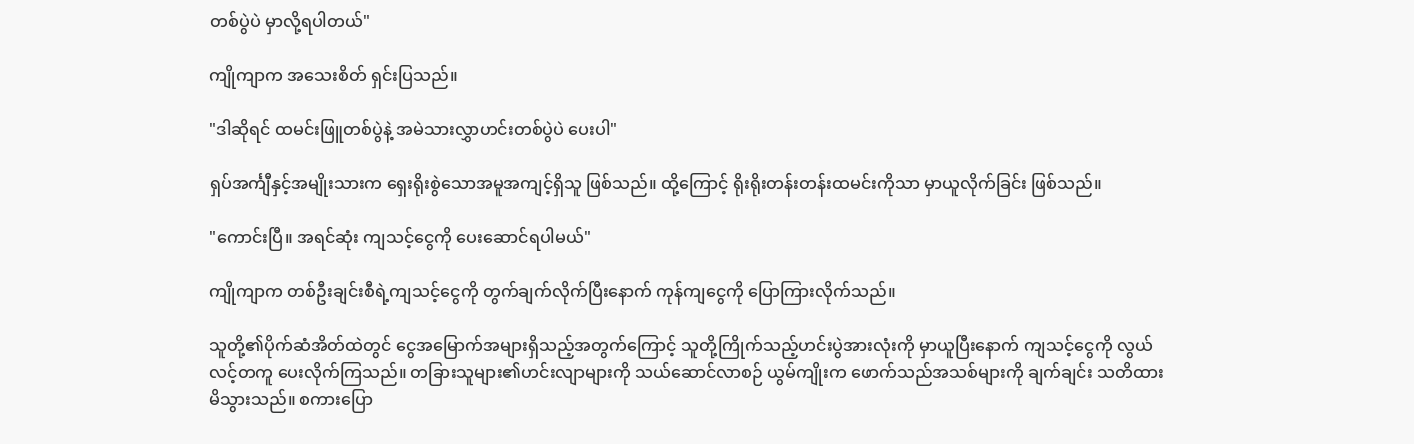တစ်ပွဲပဲ မှာလို့ရပါတယ်"

ကျိုကျာက အသေးစိတ် ရှင်းပြသည်။

"ဒါဆိုရင် ထမင်းဖြူတစ်ပွဲနဲ့ အမဲသားလွှာဟင်းတစ်ပွဲပဲ ပေးပါ"

ရှပ်အင်္ကျီနှင့်အမျိုးသားက ရှေးရိုးစွဲသောအမူအကျင့်ရှိသူ ဖြစ်သည်။ ထို့ကြောင့် ရိုးရိုးတန်းတန်းထမင်းကိုသာ မှာယူလိုက်ခြင်း ဖြစ်သည်။

"ကောင်းပြီ။ အရင်ဆုံး ကျသင့်ငွေကို ပေးဆောင်ရပါမယ်"

ကျိုကျာက တစ်ဦးချင်းစီရဲ့ကျသင့်ငွေကို တွက်ချက်လိုက်ပြီးနောက် ကုန်ကျငွေကို ပြောကြားလိုက်သည်။

သူတို့၏ပိုက်ဆံအိတ်ထဲတွင် ငွေအမြောက်အများရှိသည့်အတွက်ကြောင့် သူတို့ကြိုက်သည့်ဟင်းပွဲအားလုံးကို မှာယူပြီးနောက် ကျသင့်ငွေကို လွယ်လင့်တကူ ပေးလိုက်ကြသည်။ တခြားသူများ၏ဟင်းလျာများကို သယ်ဆောင်လာစဉ် ယွမ်ကျိုးက ဖောက်သည်အသစ်များကို ချက်ချင်း သတိထားမိသွားသည်။ စကားပြော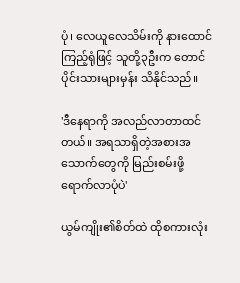ပုံ၊ လေယူလေသိမ်းကို နားထောင်ကြည့်ရုံဖြင့် သူတို့၃ဦးက တောင်ပိုင်းသားများမှန်း သိနိုင်သည်။

'ဒီနေရာကို အလည်လာတာထင်တယ်။ အရသာရှိတဲ့အစားအသောက်တွေကို မြည်းစမ်းဖို့ ရောက်လာပုံပဲ'

ယွမ်ကျိုး၏စိတ်ထဲ ထိုစကားလုံး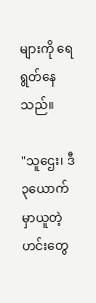များကို ရေရွတ်နေသည်။

"သူဌေး၊ ဒီ၃ယောက် မှာယူတဲ့ဟင်းတွေ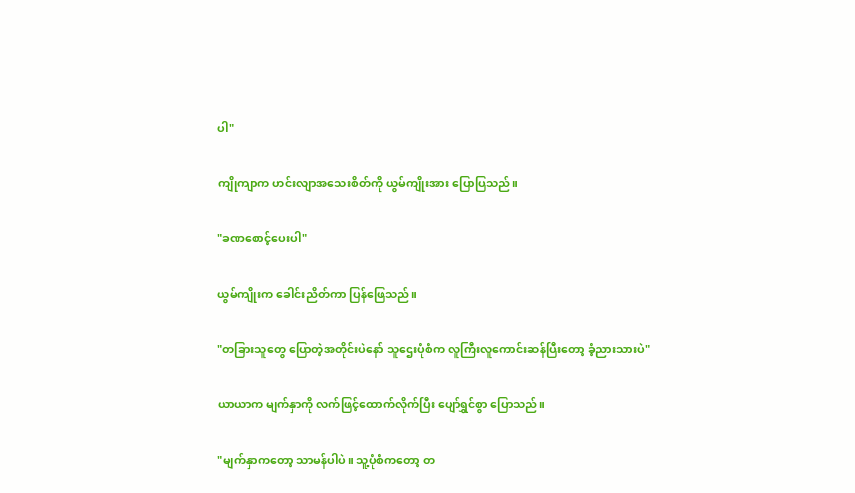ပါ"

ကျိုကျာက ဟင်းလျာအသေးစိတ်ကို ယွမ်ကျိုးအား ပြောပြသည်။

"ခဏစောင့်ပေးပါ"

ယွမ်ကျိုးက ခေါင်းညိတ်ကာ ပြန်ဖြေသည်။

"တခြားသူတွေ ပြောတဲ့အတိုင်းပဲနော် သူဌေးပုံစံက လူကြီးလူကောင်းဆန်ပြီးတော့ ခံ့ညားသားပဲ"

ယာယာက မျက်နှာကို လက်ဖြင့်ထောက်လိုက်ပြီး ပျော်ရွှင်စွာ ပြောသည်။

"မျက်နှာကတော့ သာမန်ပါပဲ။ သူ့ပုံစံကတော့ တ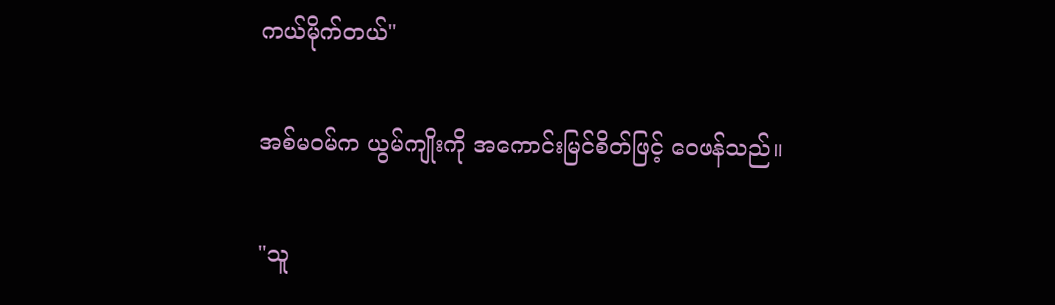ကယ်မိုက်တယ်"

အစ်မဝမ်က ယွမ်ကျိုးကို အကောင်းမြင်စိတ်ဖြင့် ဝေဖန်သည်။

"သူ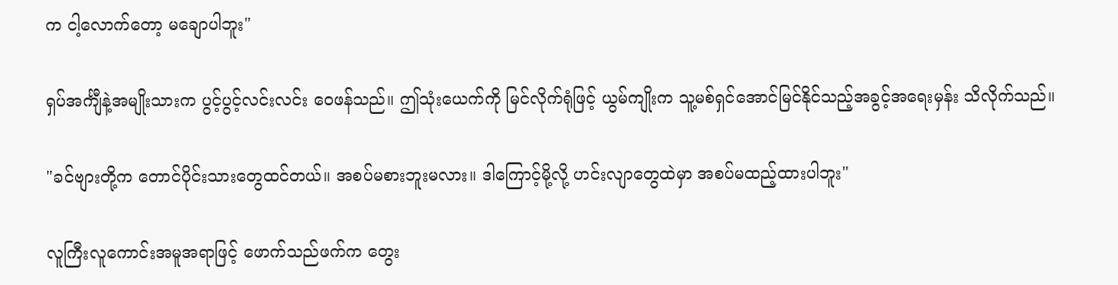က‌ ငါ့လောက်တော့ မချောပါဘူး"

ရှပ်အင်္ကျီနဲ့အမျိုးသားက ပွင့်ပွင့်လင်းလင်း ဝေဖန်သည်။ ဤသုံးယေက်ကို မြင်လိုက်ရုံဖြင့် ယွမ်ကျိုးက သူ့မစ်ရှင်အောင်မြင်နိုင်သည့်အခွင့်အရေးမှန်း သိလိုက်သည်။

"ခင်ဗျားတို့က တောင်ပိုင်းသားတွေထင်တယ်။ အစပ်မစားဘူးမလား။ ဒါကြောင့်မို့လို့ ဟင်းလျာတွေထဲမှာ အစပ်မထည့်ထားပါဘူး"

လူကြီးလူကောင်းအမူအရာဖြင့် ဖောက်သည်ဖက်က တွေး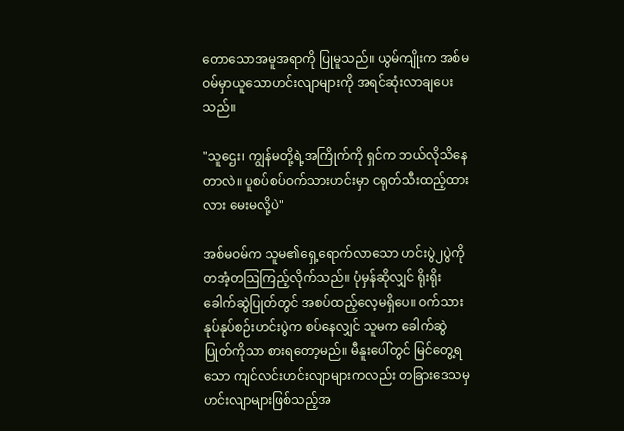တောသောအမူအရာကို ပြုမူသည်။ ယွမ်ကျိုးက အစ်မဝမ်မှာယူသောဟင်းလျာများကို အရင်ဆုံးလာချပေးသည်။

"သူဌေး၊ ကျွန်မတို့ရဲ့အကြိုက်ကို ရှင်က ဘယ်လိုသိနေတာလဲ။ ပူစပ်စပ်ဝက်သားဟင်းမှာ ငရုတ်သီးထည့်ထားလား မေးမလို့ပဲ"

အစ်မဝမ်က သူမ၏ရှေ့ရောက်လာသော ဟင်းပွဲ၂ပွဲကို တအံ့တဩကြည့်လိုက်သည်။ ပုံမှန်ဆိုလျှင် ရိုးရိုးခေါက်ဆွဲပြုတ်တွင် အစပ်ထည့်လေ့မရှိပေ။ ဝက်သားနုပ်နုပ်စဉ်းဟင်းပွဲက စပ်နေလျှင် သူမက ခေါက်ဆွဲပြုတ်ကိုသာ စားရတော့မည်။ မီနူးပေါ်တွင် မြင်တွေ့ရသော ကျင်လင်းဟင်းလျာများကလည်း တခြားဒေသမှ ဟင်းလျာများဖြစ်သည့်အ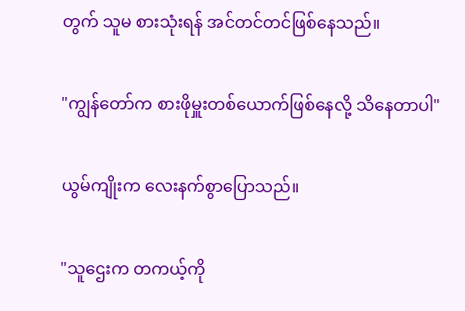တွက် သူမ စားသုံးရန် အင်တင်တင်ဖြစ်နေသည်။

"ကျွန်တော်က စားဖိုမှူးတစ်ယောက်ဖြစ်နေလို့ သိနေတာပါ"

ယွမ်ကျိုးက လေးနက်စွာပြောသည်။

"သူဌေးက တကယ့်ကို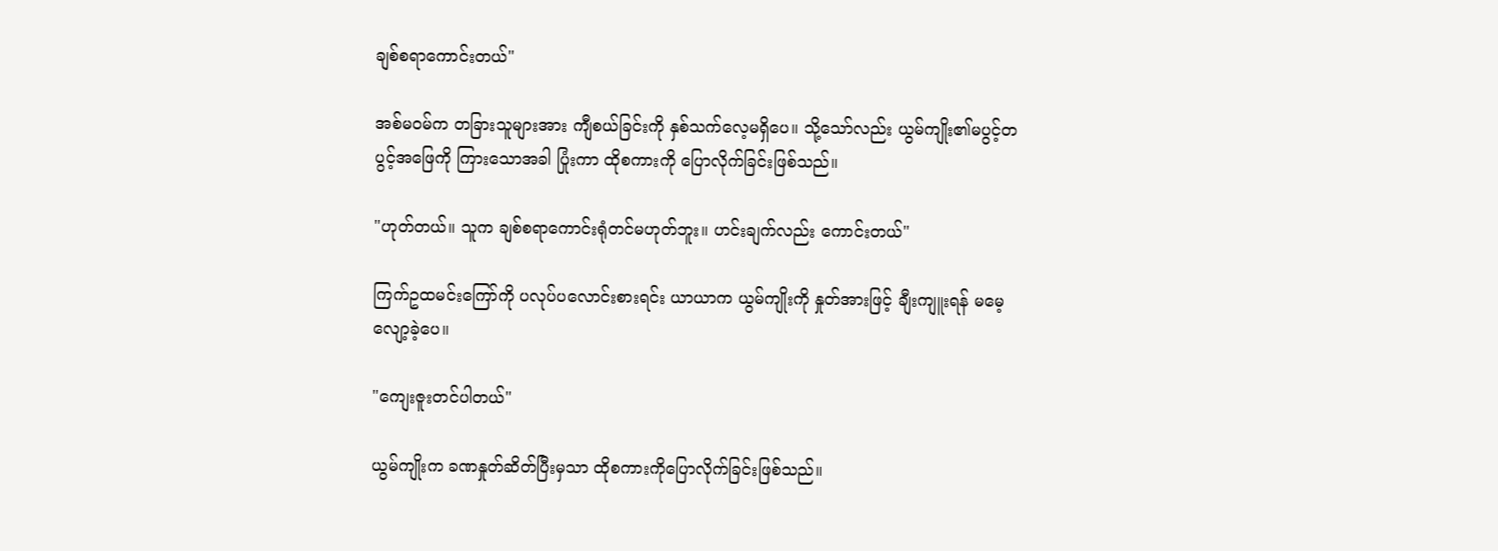ချစ်စရာကောင်းတယ်"

အစ်မဝမ်က တခြားသူများအား ကျီစယ်ခြင်းကို နှစ်သက်လေ့မရှိပေ။ သို့သော်လည်း ယွမ်ကျိုး၏မပွင့်တပွင့်အဖြေကို ကြားသောအခါ ပြုံးကာ ထိုစကားကို ပြောလိုက်ခြင်းဖြစ်သည်။

"ဟုတ်တယ်။ သူက ချစ်စရာကောင်းရုံတင်မဟုတ်ဘူး။ ဟင်းချက်လည်း ကောင်းတယ်"

ကြက်ဥထမင်းကြော်ကို ပလုပ်ပလောင်းစားရင်း ယာယာက ယွမ်ကျိုးကို နှုတ်အားဖြင့် ချီးကျူးရန် မမေ့လျော့ခဲ့ပေ။

"ကျေးဇူးတင်ပါတယ်"

ယွမ်ကျိုးက ခဏနှုတ်ဆိတ်ပြီးမှသာ ထိုစကားကိုပြောလိုက်ခြင်းဖြစ်သည်။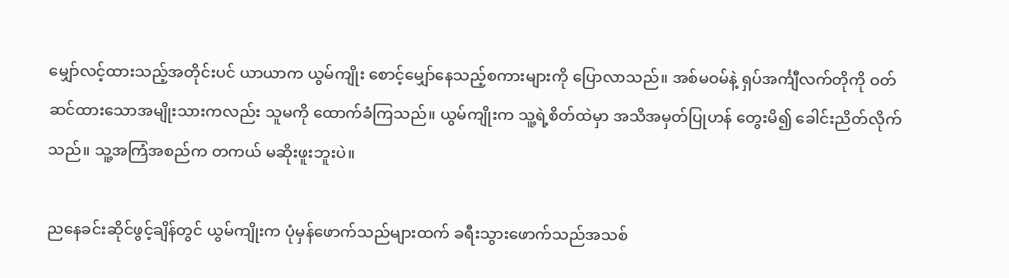မျှော်လင့်ထားသည့်အတိုင်းပင် ယာယာက ယွမ်ကျိုး စောင့်မျှော်နေသည့်စကားများကို ပြောလာသည်။ အစ်မဝမ်နဲ့ ရှပ်အင်္ကျီလက်တိုကို ဝတ်ဆင်ထားသောအမျိုးသားကလည်း သူမကို ထောက်ခံကြသည်။ ယွမ်ကျိုးက သူ့ရဲ့စိတ်ထဲမှာ အသိအမှတ်ပြုဟန် တွေးမိ၍ ခေါင်းညိတ်လိုက်သည်။ သူ့အကြံအစည်က တကယ် မဆိုးဖူးဘူးပဲ။

ညနေခင်းဆိုင်ဖွင့်ချိန်တွင် ယွမ်ကျိုးက ပုံမှန်ဖောက်သည်များထက် ခရီးသွားဖောက်သည်အသစ်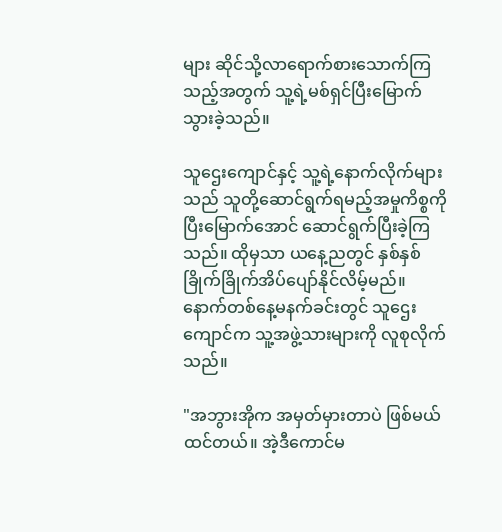များ ဆိုင်သို့လာရောက်စားသောက်ကြသည့်အတွက် သူ့ရဲ့မစ်ရှင်ပြီးမြောက်သွားခဲ့သည်။

သူဌေးကျောင်နှင့် သူ့ရဲ့နောက်လိုက်များသည် သူတို့ဆောင်ရွက်ရမည့်အမှုကိစ္စကို ပြီးမြောက်အောင် ဆောင်ရွက်ပြီးခဲ့ကြသည်။ ထိုမှသာ ယနေ့ညတွင် နှစ်နှစ်ခြိုက်ခြိုက်အိပ်ပျော်နိုင်လိမ့်မည်။ နောက်တစ်နေ့မနက်ခင်းတွင် သူဌေးကျောင်က သူ့အဖွဲ့သားများကို လူစုလိုက်သည်။

"အဘွားအိုက အမှတ်မှားတာပဲ ဖြစ်မယ်ထင်တယ်။ အဲ့ဒီကောင်မ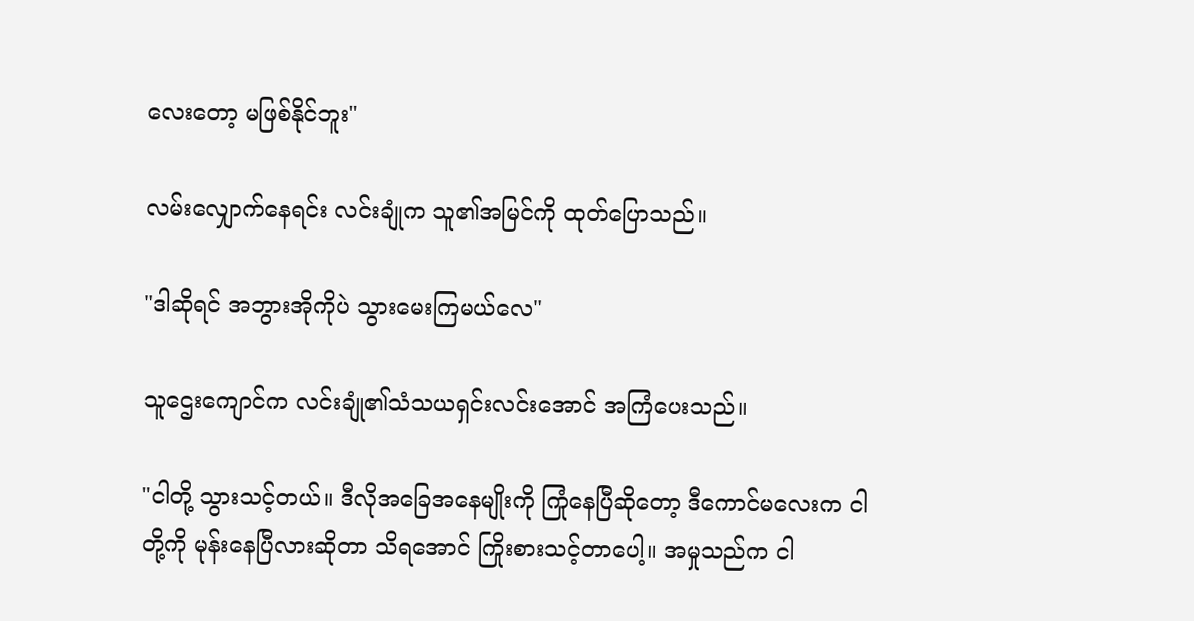လေးတော့ မဖြစ်နိုင်ဘူး"

လမ်းလျှောက်နေရင်း လင်းချုံက သူ၏အမြင်ကို ထုတ်ပြောသည်။

"ဒါဆိုရင် အဘွားအိုကိုပဲ သွားမေးကြမယ်လေ"

သူဌေးကျောင်က လင်းချုံ၏သံသယရှင်းလင်းအောင် အကြံပေးသည်။

"ငါတို့ သွားသင့်တယ်။ ဒီလိုအခြေအ‌နေမျိုးကို ကြုံနေပြီဆိုတော့ ဒီကောင်မလေးက ငါတို့ကို မုန်းနေပြီလားဆိုတာ သိရအောင် ကြိုးစားသင့်တာပေါ့။ အမှုသည်က ငါ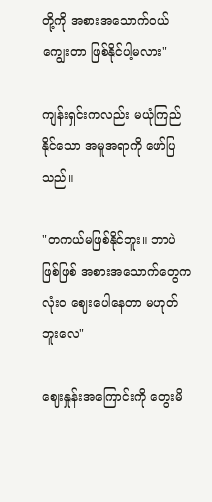တို့ကို အစားအသောက်ဝယ်ကျွေးတာ ဖြစ်နိုင်ပါ့မလား"

ကျန်းရှင်းကလည်း မယုံကြည်နိုင်သော အမူအရာကို ဖော်ပြသည်။

"တကယ်မဖြစ်နိုင်ဘူး။ ဘာပဲဖြစ်ဖြစ် အစားအသောက်တွေက လုံးဝ ဈေးပေါနေတာ မဟုတ်ဘူးလေ"

ဈေးနှုန်းအကြောင်းကို တွေးမိ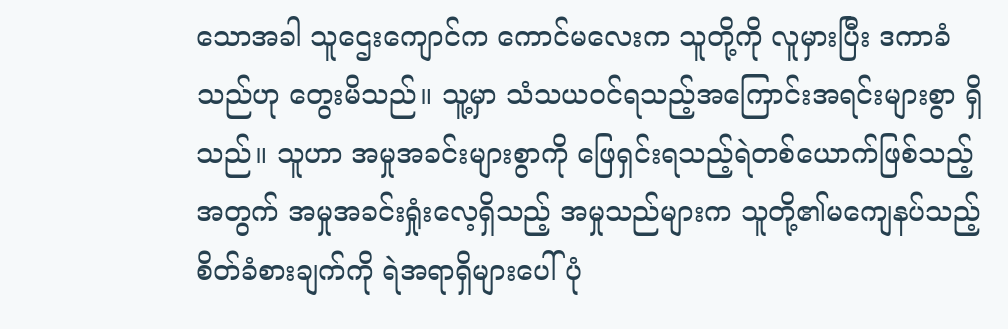သောအခါ သူဌေး‌ကျောင်က ကောင်မလေးက သူတို့ကို လူမှားပြီး ဒကာခံသည်ဟု တွေးမိသည်။ သူ့မှာ သံသယဝင်ရသည့်အကြောင်းအရင်းများစွာ ရှိသည်။ သူဟာ အမှုအခင်းများစွာကို ဖြေရှင်းရသည့်ရဲတစ်ယောက်ဖြစ်သည့်အတွက် အမှုအခင်းရှုံးလေ့ရှိသည့် အမှုသည်များက သူတို့၏မကျေနပ်သည့်စိတ်ခံစားချက်ကို ရဲအရာရှိများပေါ် ပုံ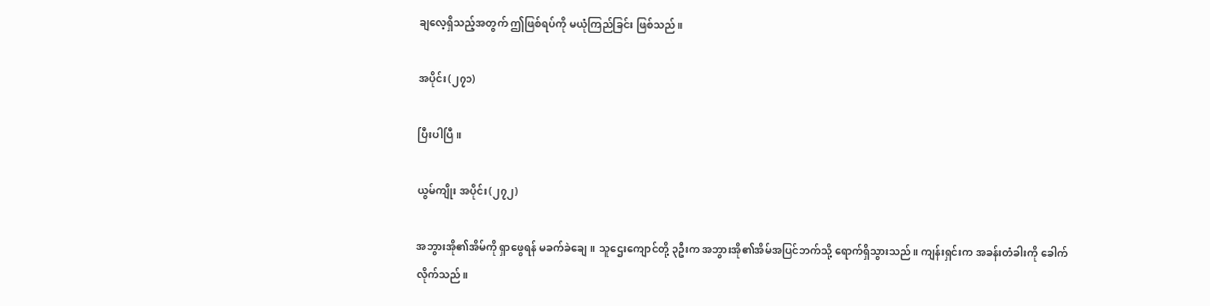ချလေ့ရှိသည့်အတွက် ဤဖြစ်ရပ်ကို မယုံကြည်ခြင်း ဖြစ်သည်။

အပိုင်း(၂၇၁)

ပြီးပါပြီ။

ယွမ်ကျိုး အပိုင်း(၂၇၂)

အဘွားအို၏အိမ်ကို ရှာဖွေရန် မခက်ခဲချေ။ သူဌေးကျောင်တို့ ၃ဦးက အဘွားအို၏အိမ်အပြင်ဘက်သို့ ရောက်ရှိသွားသည်။ ကျန်းရှင်းက အခန်းတံခါးကို ခေါက်လိုက်သည်။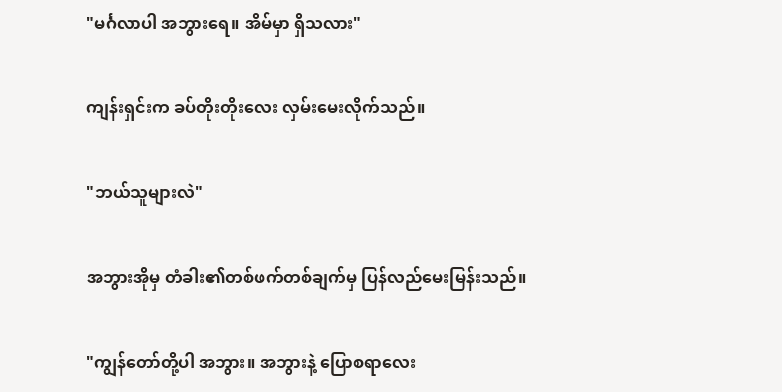"မင်္ဂလာပါ အဘွားရေ။ အိမ်မှာ ရှိသလား"

ကျန်းရှင်းက ခပ်တိုးတိုးလေး လှမ်းမေးလိုက်သည်။

"ဘယ်သူများလဲ"

အဘွားအိုမှ တံခါး၏တစ်ဖက်တစ်ချက်မှ ပြန်လည်မေးမြန်းသည်။

"ကျွန်တော်တို့ပါ အဘွား။ အဘွားနဲ့ ပြောစရာလေး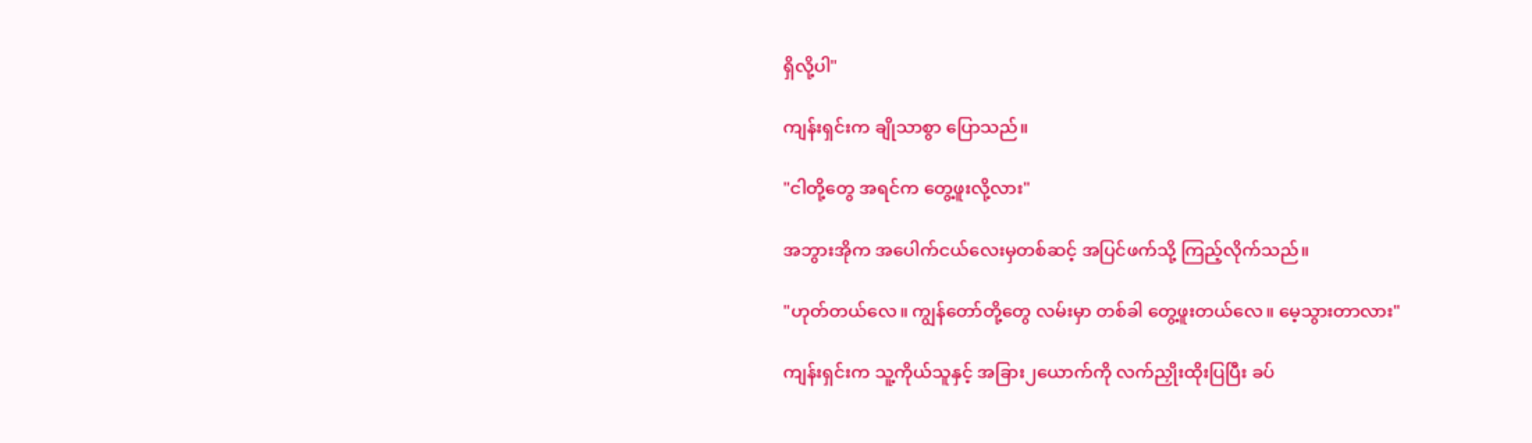ရှိလို့ပါ"

ကျန်းရှင်းက ချိုသာစွာ ပြောသည်။

"ငါတို့တွေ အရင်က တွေ့ဖူးလို့လား"

အဘွားအိုက အပေါက်ငယ်လေးမှတစ်ဆင့် အပြင်ဖက်သို့ ကြည့်လိုက်သည်။

"ဟုတ်တယ်လေ။ ကျွန်တော်တို့တွေ လမ်းမှာ တစ်ခါ တွေ့ဖူးတယ်လေ။ မေ့သွားတာလား"

ကျန်းရှင်းက သူ့ကိုယ်သူနှင့် အခြား၂ယောက်ကို လက်ညှိုးထိုးပြပြီး ခပ်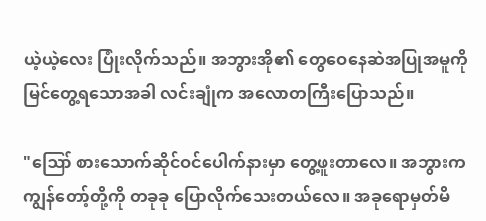ယဲ့ယဲ့လေး ပြုံးလိုက်သည်။ အဘွားအို၏ တွေဝေနေဆဲအပြုအမူကို မြင်တွေ့ရသောအခါ လင်းချုံက အလောတကြီးပြောသည်။

"ဪ စားသောက်ဆိုင်ဝင်ပေါက်နားမှာ တွေ့ဖူးတာလေ။ အဘွားက ကျွန်တော့်တို့ကို တခုခု ပြောလိုက်သေးတယ်လေ။ အခုရောမှတ်မိ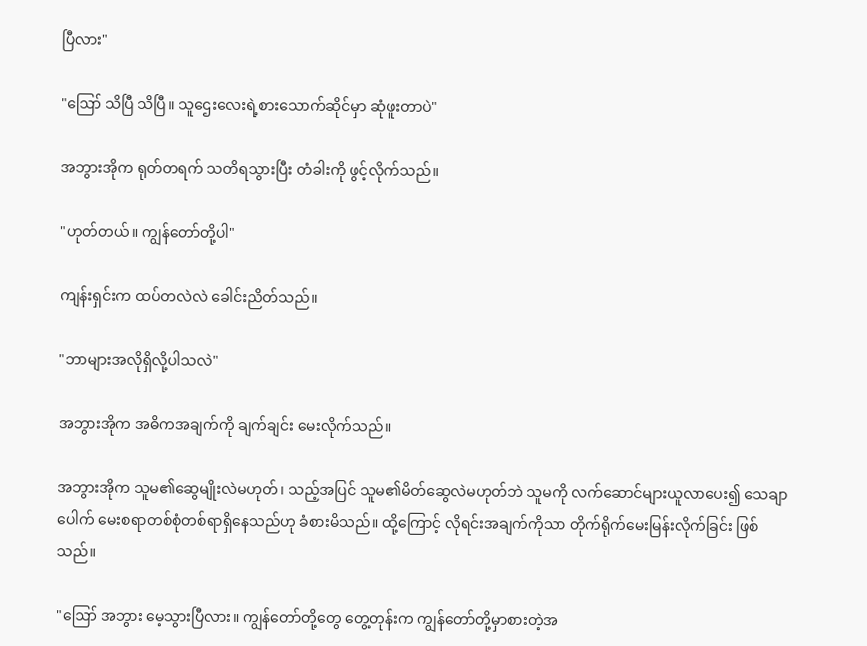ပြီလား"

"ဪ သိပြီ သိပြီ။ သူဌေးလေးရဲ့စားသောက်ဆိုင်မှာ ဆုံဖူးတာပဲ"

အဘွားအိုက ရုတ်တရက် သတိရသွားပြီး တံခါးကို ဖွင့်လိုက်သည်။

"ဟုတ်တယ်။ ကျွန်တော်တို့ပါ"

ကျန်းရှင်းက ထပ်တလဲလဲ ခေါင်းညိတ်သည်။

"ဘာများအလိုရှိလို့ပါသလဲ"

အဘွားအိုက အဓိကအချက်ကို ချက်ချင်း မေးလိုက်သည်။

အဘွားအိုက သူမ၏ဆွေမျိုးလဲမဟုတ်၊ သည့်အပြင် သူမ၏မိတ်ဆွေလဲမဟုတ်ဘဲ သူမကို လက်ဆောင်များယူလာပေး၍ သေချာပေါက် မေးစရာတစ်စုံတစ်ရာရှိနေသည်ဟု ခံစားမိသည်။ ထို့ကြောင့် လိုရင်းအချက်ကိုသာ တိုက်ရိုက်မေးမြန်းလိုက်ခြင်း ဖြစ်သည်။

"ဪ အဘွား မေ့သွားပြီလား။ ကျွန်တော်တို့တွေ တွေ့တုန်းက ကျွန်တော်တို့မှာစားတဲ့အ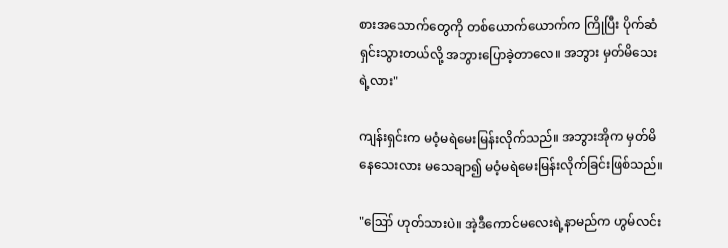စားအသောက်တွေကို တစ်ယောက်ယောက်က ကြိုပြီး ပိုက်ဆံရှင်းသွားတယ်လို့ အဘွားပြောခဲ့တာလေ။ အဘွား မှတ်မိသေးရဲ့လား"

ကျန်းရှင်းက မဝံ့မရဲမေးမြန်းလိုက်သည်။ အဘွားအိုက မှတ်မိနေသေးလား မသေချာ၍ မဝံ့မရဲမေးမြန်းလိုက်ခြင်းဖြစ်သည်။

"ဪ ဟုတ်သားပဲ။ အဲ့ဒီကောင်မလေးရဲ့နာမည်က ဟွမ်လင်း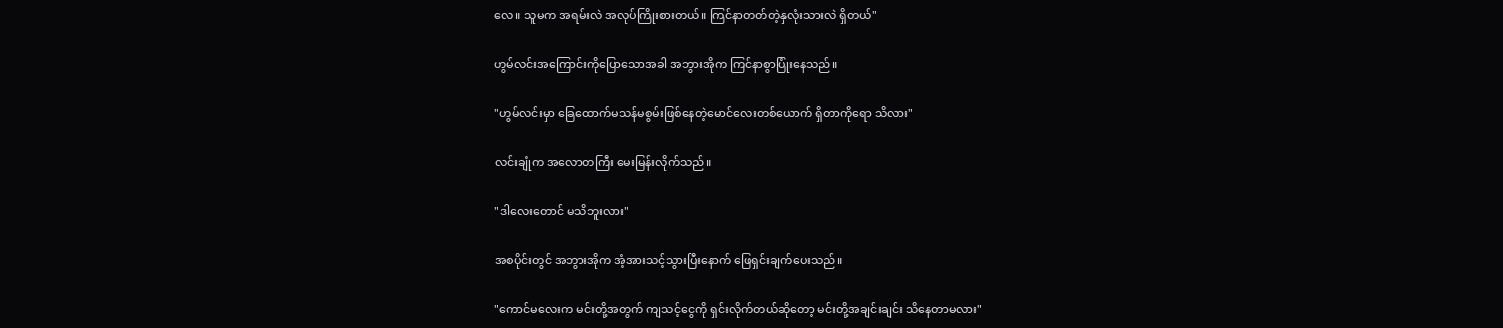လေ။ သူမက အရမ်းလဲ အလုပ်ကြိုးစားတယ်။ ကြင်နာတတ်တဲ့နှလုံးသားလဲ ရှိတယ်"

ဟွမ်လင်းအကြောင်းကိုပြောသောအခါ အဘွားအိုက ကြင်နာစွာပြုံးနေသည်။

"ဟွမ်လင်းမှာ ခြေထောက်မသန်မစွမ်းဖြစ်နေတဲ့မောင်လေးတစ်ယောက် ရှိတာကိုရော သိလား"

လင်းချုံက အလောတကြီး မေးမြန်းလိုက်သည်။

"ဒါလေးတောင် မသိဘူးလား"

အစပိုင်းတွင် အဘွားအိုက အံ့အားသင့်သွားပြီးနောက် ဖြေရှင်းချက်ပေးသည်။

"ကောင်မလေးက မင်းတို့အတွက် ကျသင့်ငွေကို ရှင်းလိုက်တယ်ဆိုတော့ မင်းတို့အချင်းချင်း သိနေတာမလား"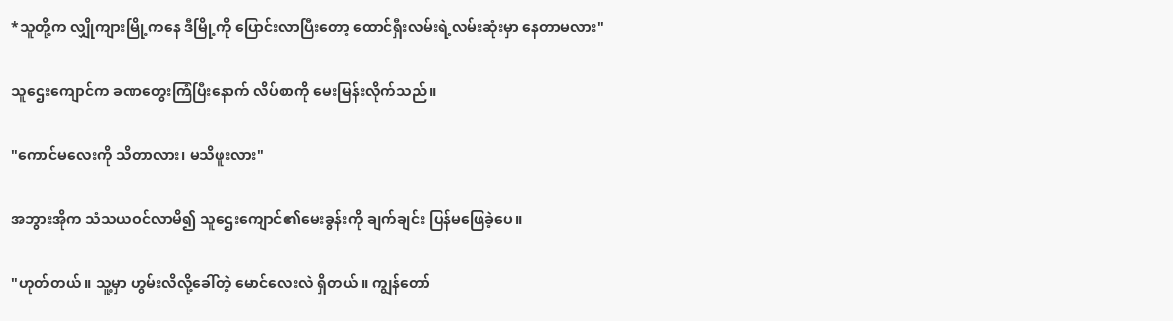*သူတို့က လျှိုကျားမြို့ကနေ ဒီမြို့ကို ပြောင်းလာပြီးတော့ ထောင်ရှီးလမ်းရဲ့လမ်းဆုံးမှာ နေတာမလား"

သူဌေးကျောင်က ခဏတွေးကြံပြီးနောက် လိပ်စာကို မေးမြန်းလိုက်သည်။

"ကောင်မလေးကို သိတာလား၊ မသိဖူးလား"

အဘွားအိုက သံသယဝင်လာမိ၍ သူဌေးကျောင်၏မေးခွန်းကို ချက်ချင်း ပြန်မဖြေခဲ့ပေ။

"ဟုတ်တယ်။ သူ့မှာ ဟွမ်းလိလို့ခေါ်တဲ့ မောင်လေးလဲ ရှိတယ်။ ကျွန်တော်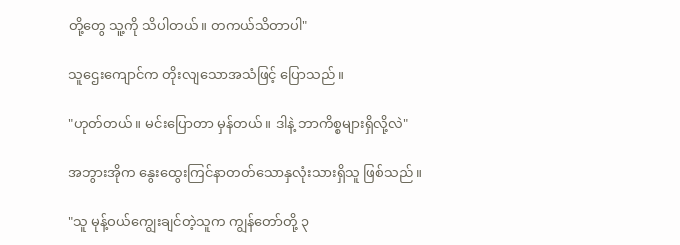တို့တွေ သူ့ကို သိပါတယ်။ တကယ်သိတာပါ"

သူဌေးကျောင်က တိုးလျသောအသံဖြင့် ပြောသည်။

"ဟုတ်တယ်။ မင်းပြောတာ မှန်တယ်။ ဒါနဲ့ ဘာကိစ္စများရှိလို့လဲ"

အဘွားအိုက နွေးထွေးကြင်နာတတ်သောနှလုံးသားရှိသူ ဖြစ်သည်။

"သူ မုန့်ဝယ်ကျွေးချင်တဲ့သူက ကျွန်တော်တို့ ၃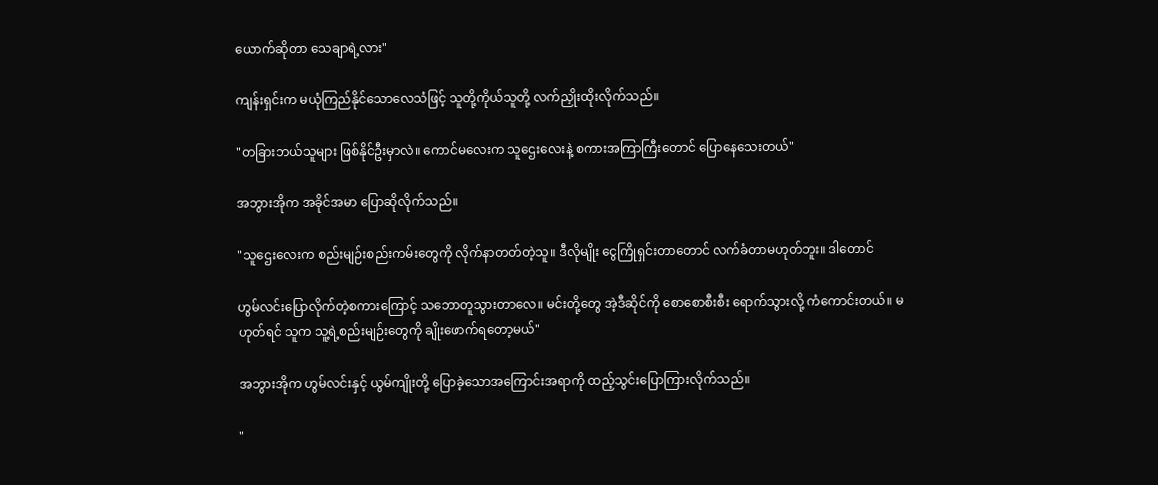ယောက်ဆိုတာ သေချာရဲ့လား"

ကျန်းရှင်းက မယုံကြည်နိုင်သောလေသံဖြင့် သူတို့ကိုယ်သူတို့ လက်ညှိုးထိုးလိုက်သည်။

"တခြားဘယ်သူများ ဖြစ်နိုင်ဦးမှာလဲ။ ကောင်မလေးက သူဌေးလေးနဲ့ စကားအကြာကြီးတောင် ပြောနေသေးတယ်"

အဘွားအိုက အခိုင်အမာ ပြောဆိုလိုက်သည်။

"သူဌေးလေးက စည်းမျဉ်းစည်းကမ်းတွေကို လိုက်နာတတ်တဲ့သူ။ ဒီလိုမျိုး ငွေကြိုရှင်းတာတောင် လက်ခံတာမဟုတ်ဘူး။ ဒါတောင်

ဟွမ်လင်းပြောလိုက်တဲ့စကားကြောင့် ‌သဘောတူသွားတာလေ။ မင်းတို့တွေ အဲ့ဒီဆိုင်ကို စောစောစီးစီး ရောက်သွားလို့ ကံကောင်းတယ်။ မဟုတ်ရင် သူက သူ့ရဲ့စည်းမျဉ်းတွေကို ချိုးဖောက်ရတော့မယ်"

အဘွားအိုက ဟွမ်လင်းနှင့် ယွမ်ကျိုးတို့ ပြောခဲ့သောအကြောင်းအရာကို ထည့်သွင်းပြောကြားလိုက်သည်။

"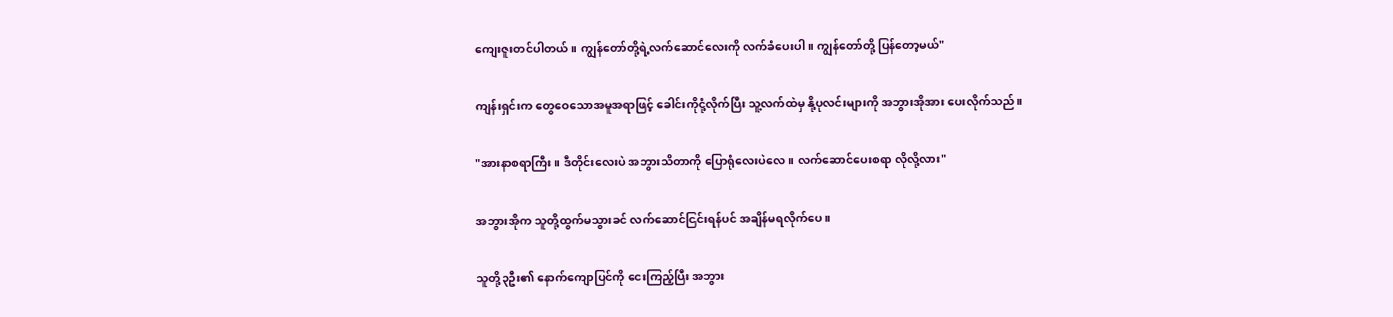ကျေးဇူးတင်ပါတယ်။ ကျွန်တော်တို့ရဲ့လက်ဆောင်လေးကို လက်ခံပေးပါ။ ကျွန်တော်တို့ ပြန်တော့မယ်"

ကျန်းရှင်းက တွေဝေသောအမူအရာဖြင့် ခေါင်းကိုငုံ့လိုက်ပြီး သူ့လက်ထဲမှ နို့ပုလင်းများကို အဘွားအိုအား ပေးလိုက်သည်။

"အားနာစရာကြီး။ ဒီတိုင်းလေးပဲ အဘွားသိတာကို ပြောရုံလေးပဲလေ။ လက်ဆောင်ပေးစရာ လိုလို့လား"

အဘွားအိုက သူတို့ထွက်မသွားခင် လက်ဆောင်ငြင်းရန်ပင် အချိန်မရလိုက်ပေ။

သူတို့၃ဦး၏ နောက်ကျောပြင်ကို ငေးကြည့်ပြီး အဘွား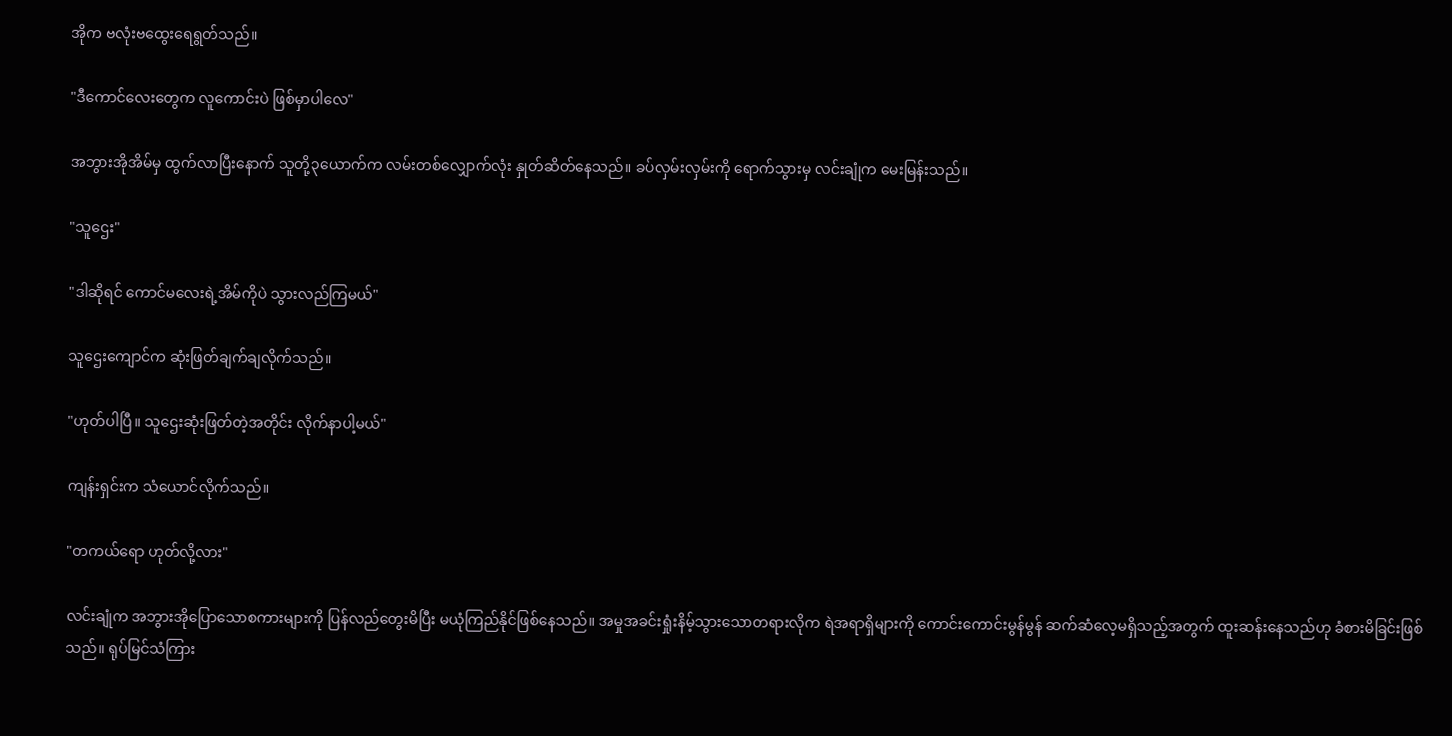အိုက ဗလုံးဗထွေးရေရွတ်သည်။

"ဒီကောင်လေးတွေက လူကောင်းပဲ ဖြစ်မှာပါလေ"

အဘွားအိုအိမ်မှ ထွက်လာပြီးနောက် သူတို့၃ယောက်က လမ်းတစ်လျှောက်လုံး နှုတ်ဆိတ်နေသည်။ ခပ်လှမ်းလှမ်းကို ရောက်သွားမှ လင်းချုံက မေးမြန်းသည်။

"သူဌေး"

"ဒါဆိုရင် ကောင်မလေးရဲ့အိမ်ကိုပဲ သွားလည်ကြမယ်"

သူဌေးကျောင်က ဆုံးဖြတ်ချက်ချလိုက်သည်။

"ဟုတ်ပါပြီ။ သူဌေးဆုံးဖြတ်တဲ့အတိုင်း လိုက်နာပါ့မယ်"

ကျန်းရှင်းက သံယောင်လိုက်သည်။

"တကယ်ရော ဟုတ်လို့လား"

လင်းချုံက အဘွားအိုပြောသောစကားများကို ပြန်လည်တွေးမိပြီး မယုံကြည်နိုင်ဖြစ်နေသည်။ အမှုအခင်းရှုံးနိမ့်သွားသောတရားလိုက ရဲအရာရှိများကို ကောင်းကောင်းမွန်မွန် ဆက်ဆံလေ့မရှိသည့်အတွက် ထူးဆန်းနေသည်ဟု ခံစားမိခြင်းဖြစ်သည်။ ရုပ်မြင်သံကြား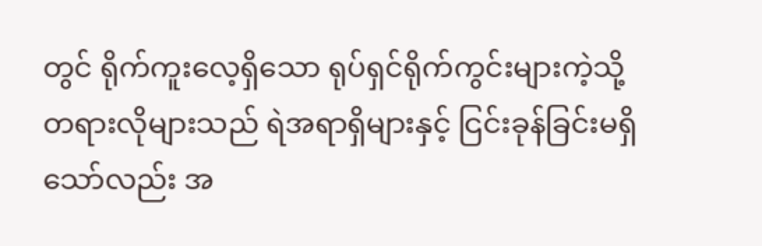တွင် ရိုက်ကူးလေ့ရှိသော ရုပ်ရှင်ရိုက်ကွင်းများကဲ့သို့ တရားလိုများသည် ရဲအရာရှိများနှင့် ငြင်းခုန်ခြင်းမရှိသော်လည်း အ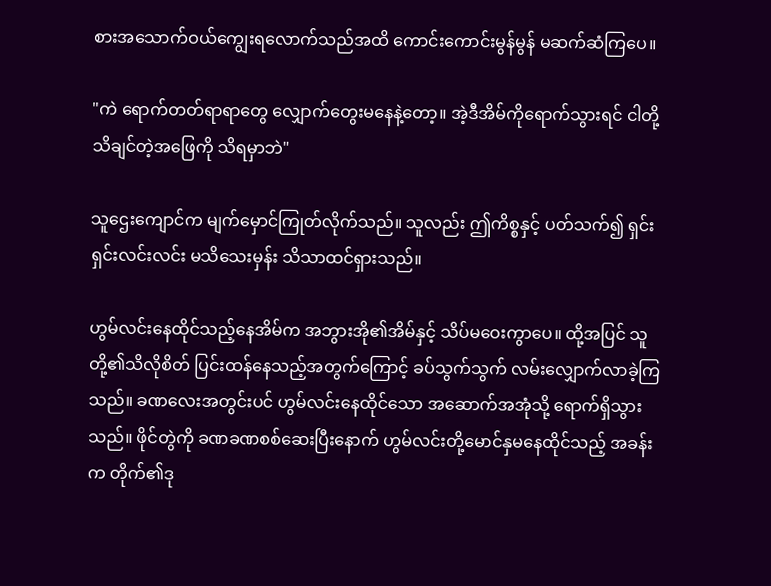စားအသောက်ဝယ်ကျွေးရလောက်သည်အထိ ကောင်းကောင်းမွန်မွန် မဆက်ဆံကြပေ။

"ကဲ ရောက်တတ်ရာရာတွေ လျှောက်တွေးမနေနဲ့တော့။ အဲ့ဒီအိမ်ကိုရောက်သွားရင် ငါတို့သိချင်တဲ့အဖြေကို သိရမှာဘဲ"

သူဌေးကျောင်က မျက်မှောင်ကြုတ်လိုက်သည်။ သူလည်း ဤကိစ္စနှင့် ပတ်သက်၍ ရှင်းရှင်းလင်းလင်း မသိသေးမှန်း သိသာထင်ရှားသည်။

ဟွမ်လင်းနေထိုင်သည့်နေအိမ်က အဘွားအို၏အိမ်နှင့် သိပ်မဝေးကွာပေ။ ထို့အပြင် သူတို့၏သိလိုစိတ် ပြင်းထန်နေသည့်အတွက်ကြောင့် ခပ်သွက်သွက် လမ်းလျှောက်လာခဲ့ကြသည်။ ခဏလေးအတွင်းပင် ဟွမ်လင်းနေထိုင်သော အဆောက်အအုံသို့ ရောက်ရှိသွားသည်။ ဖိုင်တွဲကို ခဏခဏစစ်ဆေးပြီးနောက် ဟွမ်လင်းတို့မောင်နှမနေထိုင်သည့် အခန်းက တိုက်၏ဒု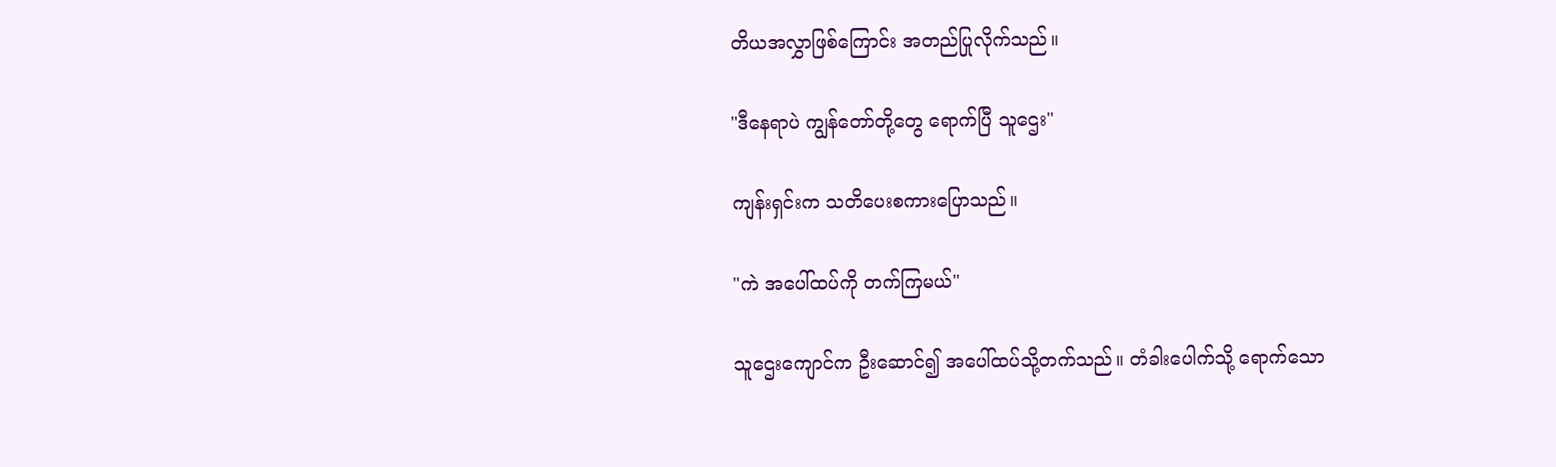တိယအလွှာဖြစ်ကြောင်း အတည်ပြုလိုက်သည်။

"ဒီနေရာပဲ ကျွန်တော်တို့တွေ ရောက်ပြီ သူဌေး"

ကျန်းရှင်းက သတိပေးစကားပြောသည်။

"ကဲ အပေါ်ထပ်ကို တက်ကြမယ်"

သူဌေးကျောင်က ဦးဆောင်၍ အပေါ်ထပ်သို့တက်သည်။ တံခါးပေါက်သို့ ရောက်သော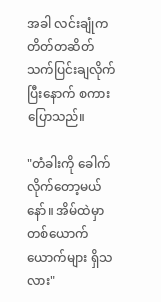အခါ လင်းချုံက တိတ်တဆိတ် သက်ပြင်းချလိုက်ပြီးနောက် စကားပြောသည်။

"တံခါးကို ခေါက်လိုက်တော့မယ်နော်။ အိမ်ထဲမှာ တစ်ယောက်ယောက်များ ရှိသလား"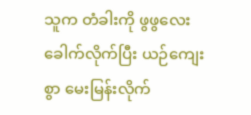သူက တံခါးကို ဖွဖွလေး ခေါက်လိုက်ပြီး ယဉ်ကျေးစွာ မေးမြန်းလိုက်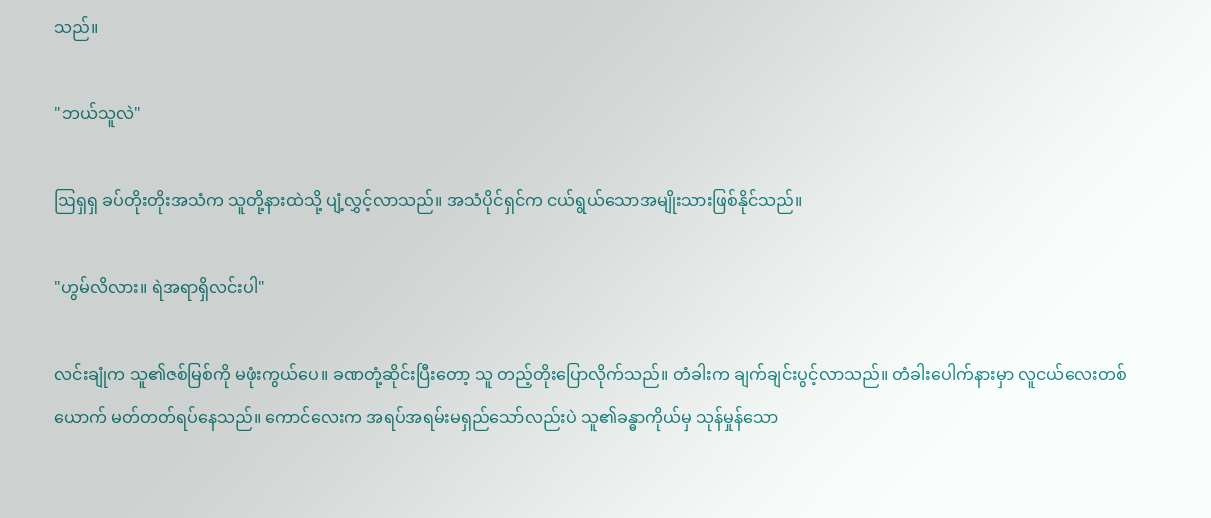သည်။

"ဘယ်သူလဲ"

ဩရှရှ ခပ်တိုးတိုးအသံက သူတို့နားထဲသို့ ပျံ့လွှင့်လာသည်။ အသံပိုင်ရှင်က ငယ်ရွယ်သောအမျိုးသားဖြစ်နိုင်သည်။

"ဟွမ်လိလား။ ရဲအရာရှိလင်းပါ"

လင်းချုံက သူ၏ဇစ်မြစ်ကို မဖုံးကွယ်ပေ။ ခဏတုံ့ဆိုင်းပြီးတော့ သူ တည့်တိုးပြောလိုက်သည်။ တံခါးက ချက်ချင်းပွင့်လာသည်။ တံခါးပေါက်နားမှာ လူငယ်လေးတစ်ယောက် မတ်တတ်ရပ်နေသည်။ ကောင်လေးက အရပ်အရမ်းမရှည်သော်လည်းပဲ သူ၏ခန္ဓာကိုယ်မှ သုန်မှုန်သော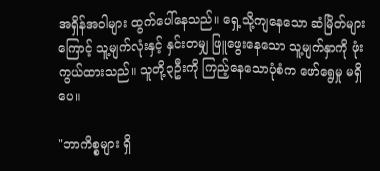အရှိန်အဝါများ ထွက်ပေါ်နေသည်။ ရှေ့သို့ကျနေသော ဆံမြိတ်များကြောင့် သူ့မျက်လုံးနှင့် နှင်းတမျှ ‌ဖြူဖွေးနေသော သူ့မျက်နှာကို ဖုံးကွယ်ထားသည်။ သူတို့၃ဦးကို ကြည့်နေသောပုံစံက ဖော်ရွေမှု မရှိပေ။

"ဘာကိစ္စများ ရှိ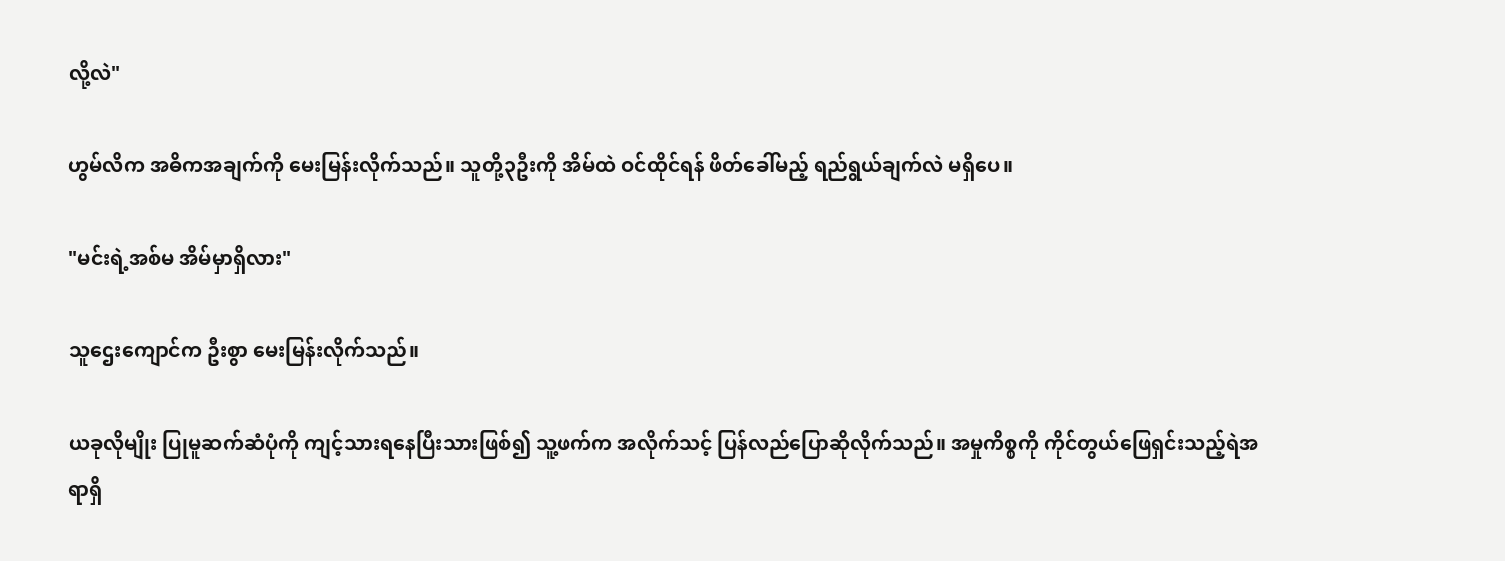လို့လဲ"

ဟွမ်လိက အဓိကအချက်ကို မေးမြန်းလိုက်သည်။ သူတို့၃ဦးကို အိမ်ထဲ ဝင်ထိုင်ရန် ဖိတ်ခေါ်မည့် ရည်ရွယ်ချက်လဲ မရှိပေ။

"မင်းရဲ့အစ်မ အိမ်မှာရှိလား"

သူဌေးကျောင်က ဦးစွာ မေးမြန်းလိုက်သည်။

ယခုလိုမျိုး ပြုမူဆက်ဆံပုံကို ကျင့်သားရနေပြီးသားဖြစ်၍ သူ့ဖက်က အလိုက်သင့် ပြန်လည်ပြော‌ဆိုလိုက်သည်။ အမှုကိစ္စကို ကိုင်တွယ်ဖြေရှင်းသည့်ရဲအရာရှိ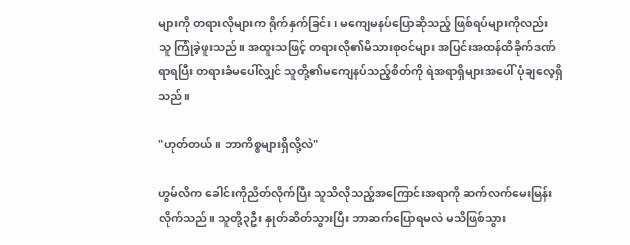များကို တရားလိုများက ရိုက်နှက်ခြင်း၊ မကျေမနပ်ပြောဆိုသည့် ဖြစ်ရပ်များကိုလည်း သူ ကြုံခဲ့ဖူးသည်။ အထူးသဖြင့် တရားလို၏မိသားစုဝင်များ အပြင်းအထန်ထိခိုက်ဒဏ်ရာရပြီး တရားခံမပေါ်လျှင် သူတို့၏မကျေနပ်သည့်စိတ်ကို ရဲအရာရှိများအပေါ် ပုံချလေ့ရှိသည်။

"ဟုတ်တယ်။ ဘာကိစ္စများရှိလို့လဲ"

ဟွမ်လိက ခေါင်းကိုညိတ်လိုက်ပြီး သူသိလိုသည့်အကြောင်းအရာကို ဆက်လက်မေးမြန်းလိုက်သည်။ သူတို့၃ဦး နှုတ်ဆိတ်သွားပြီး ဘာဆက်ပြောရမလဲ မသိဖြစ်သွား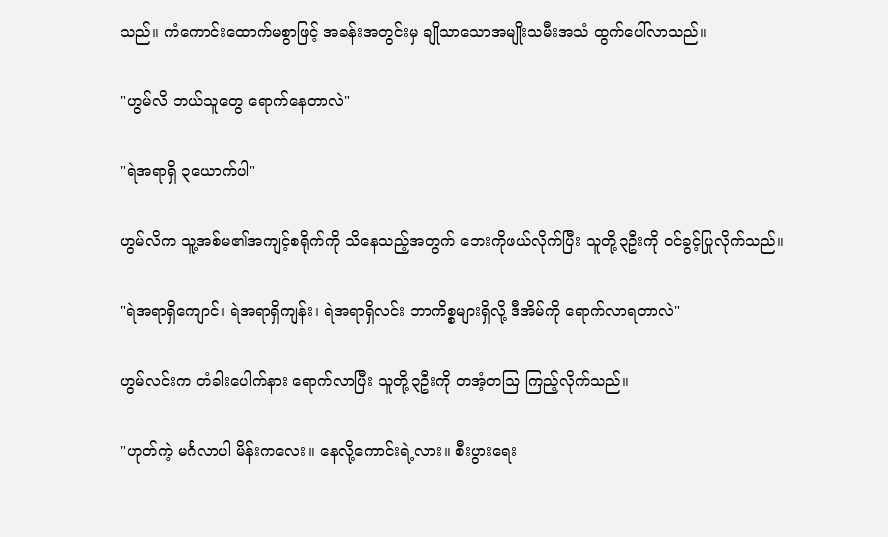သည်။ ကံကောင်းထောက်မစွာဖြင့် အခန်းအတွင်းမှ ချိုသာသောအမျိုးသမီးအသံ ထွက်ပေါ်လာသည်။

"ဟွမ်လိ ဘယ်သူတွေ ရောက်နေတာလဲ"

"ရဲအရာရှိ ၃ယောက်ပါ"

ဟွမ်လိက သူ့အစ်မ၏အကျင့်စရိုက်ကို သိနေသည့်အတွက် ဘေးကိုဖယ်လိုက်ပြီး သူတို့၃ဦးကို ဝင်ခွင့်ပြုလိုက်သည်။

"ရဲအရာရှိကျောင်၊ ရဲအရာရှိကျန်း၊ ရဲအရာရှိလင်း ဘာကိစ္စများရှိလို့ ဒီအိမ်ကို ရောက်လာရတာလဲ"

ဟွမ်လင်းက တံခါးပေါက်နား ရောက်လာပြီး သူတို့၃ဦးကို တအံ့တဩ ကြည့်လိုက်သည်။

"ဟုတ်ကဲ့ မင်္ဂလာပါ မိန်းကလေး။ နေလို့ကောင်းရဲ့လား။ စီးပွားရေး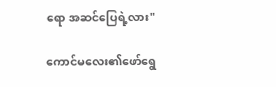ရော အဆင်ပြေရဲ့လား"

ကောင်မလေး၏ဖော်ရွေ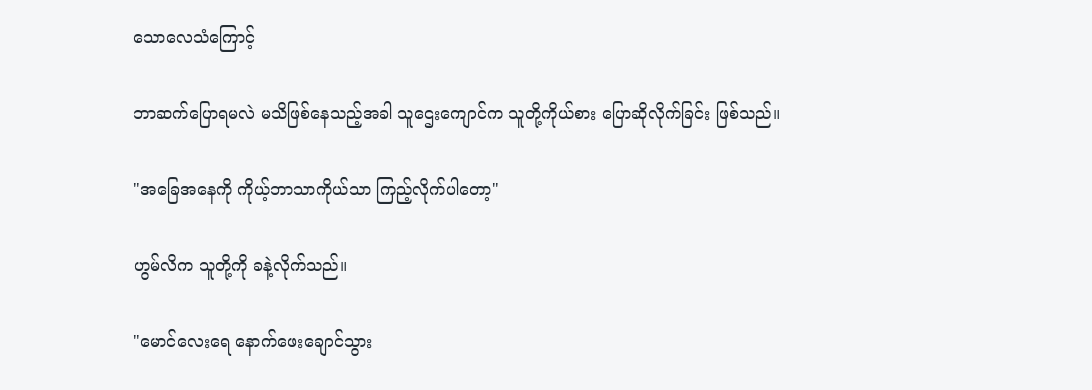သောလေသံကြောင့်

ဘာဆက်ပြောရမလဲ မသိဖြစ်နေသည့်အခါ သူဌေးကျောင်က သူတို့ကိုယ်စား ပြောဆိုလိုက်ခြင်း ဖြစ်သည်။

"အခြေအနေကို ကိုယ့်ဘာသာကိုယ်သာ ကြည့်လိုက်ပါတော့"

ဟွမ်လိက သူတို့ကို ခနဲ့လိုက်သည်။

"မောင်လေးရေ နောက်ဖေးချောင်သွား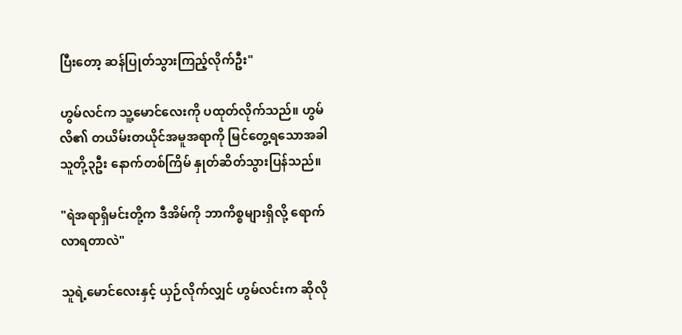ပြီးတော့ ဆန်ပြုတ်သွားကြည့်လိုက်ဦး"

ဟွမ်လင်က သူ့မောင်လေးကို ပထုတ်လိုက်သည်။ ဟွမ်လိ၏ တယိမ်းတယိုင်အမူအရာကို မြင်တွေ့ရသောအခါ သူတို့၃ဦး နောက်တစ်ကြိမ် နှုတ်ဆိတ်သွားပြန်သည်။

"ရဲအရာရှိမင်းတို့က ဒီအိမ်ကို ဘာကိစ္စများရှိလို့ ရောက်လာရတာလဲ"

သူရဲ့မောင်လေးနှင့် ယှဉ်လိုက်လျှင် ဟွမ်လင်းက ဆိုလို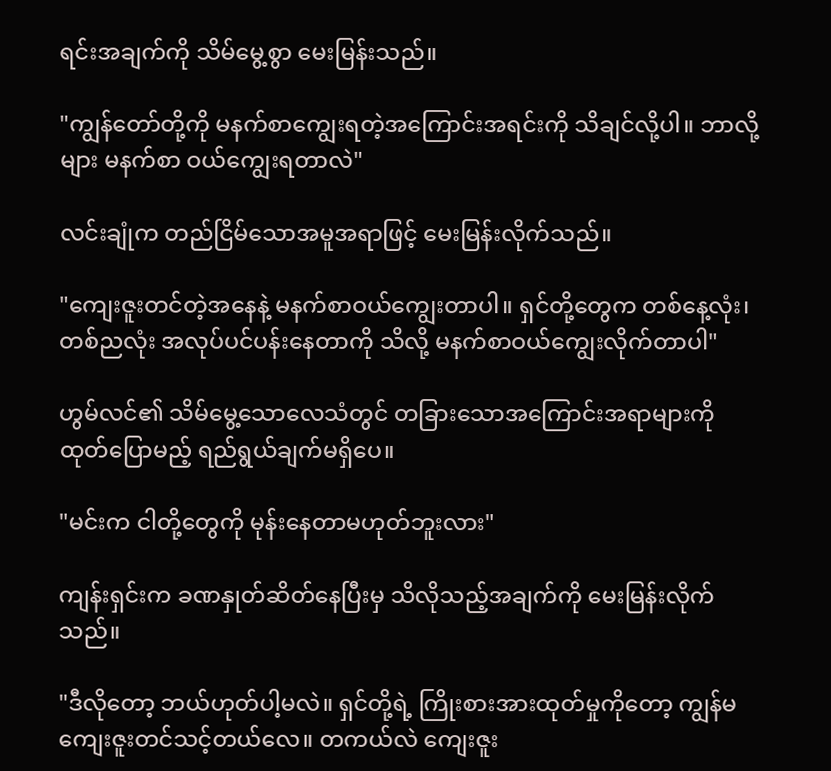ရင်းအချက်ကို သိမ်မွေ့စွာ မေးမြန်းသည်။

"ကျွန်တော်တို့ကို မနက်စာကျွေးရတဲ့အကြောင်းအရင်းကို သိချင်လို့ပါ။ ဘာလို့များ မနက်စာ ဝယ်ကျွေးရတာလဲ"

လင်းချုံက တည်ငြိမ်သောအမူအရာဖြင့် မေးမြန်းလိုက်သည်။

"ကျေးဇူးတင်တဲ့အနေနဲ့ မနက်စာဝယ်ကျွေးတာပါ။ ရှင်တို့တွေက တစ်နေ့လုံး၊ တစ်ညလုံး အလုပ်ပင်ပန်းနေတာကို သိလို့ မနက်စာဝယ်ကျွေးလိုက်တာပါ"

ဟွမ်လင်၏ သိမ်မွေ့သောလေသံတွင် တခြားသောအကြောင်းအရာများကို ထုတ်ပြောမည့် ရည်ရွယ်ချက်မရှိပေ။

"မင်းက ငါတို့တွေကို မုန်းနေတာမဟုတ်ဘူးလား"

ကျန်းရှင်းက ခဏနှုတ်ဆိတ်နေပြီးမှ သိလိုသည့်အချက်ကို မေးမြန်းလိုက်သည်။

"ဒီလိုတော့ ဘယ်ဟုတ်ပါ့မလဲ။ ရှင်တို့ရဲ့ ကြိုးစားအားထုတ်မှုကိုတော့ ကျွန်မ ကျေးဇူးတင်သင့်တယ်လေ။ တကယ်လဲ ကျေးဇူး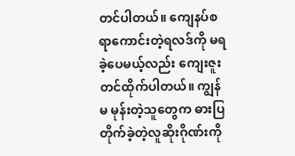တင်ပါတယ်။ ကျေနပ်စရာကောင်းတဲ့ရလဒ်ကို မရခဲ့ပေမယ့်လည်း ကျေးဇူးတင်ထိုက်ပါတယ်။ ကျွန်မ မုန်းတဲ့သူတွေက ဓားပြတိုက်ခဲ့တဲ့လူဆိုးဂိုဏ်းကို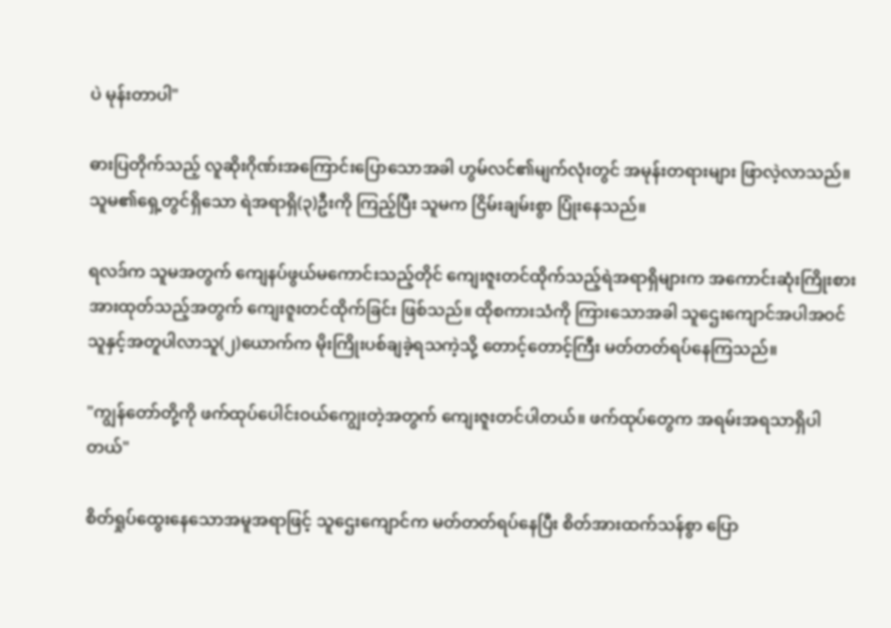ပဲ မုန်းတာပါ"

ဓားပြတိုက်သည့် လူဆိုးဂိုဏ်းအကြောင်းပြောသောအခါ ဟွမ်လင်၏မျက်လုံးတွင် အမုန်းတရားများ ဖြာလဲ့လာသည်။ သူမ၏ရှေ့တွင်ရှိသော ရဲအရာရှိ(၃)ဦးကို ကြည့်ပြီး သူမက ငြိမ်းချမ်းစွာ ပြုံးနေသည်။

ရလဒ်က သူမအတွက် ကျေနပ်ဖွယ်မကောင်းသည့်တိုင် ကျေးဇူးတင်ထိုက်သည့်ရဲအရာရှိများက အကောင်းဆုံးကြိုးစားအားထုတ်သည့်အတွက် ကျေးဇူးတင်ထိုက်ခြင်း ဖြစ်သည်။ ထိုစကားသံကို ကြားသောအခါ သူဌေးကျောင်အပါအဝင် သူနှင့်အတူပါလာသူ(၂)ယောက်က မိုးကြိုးပစ်ချခဲ့ရသကဲ့သို့ တောင့်တောင့်ကြီး မတ်တတ်ရပ်နေကြသည်။

"ကျွန်တော်တို့ကို ဖက်ထုပ်ပေါင်းဝယ်ကျွေးတဲ့အတွက် ကျေးဇူးတင်ပါတယ်။ ဖက်ထုပ်တွေက အရမ်းအရသာရှိပါတယ်"

စိတ်ရှုပ်ထွေးနေသောအမူအရာဖြင့် သူဌေးကျောင်က မတ်တတ်ရပ်နေပြီး စိတ်အားထက်သန်စွာ ပြော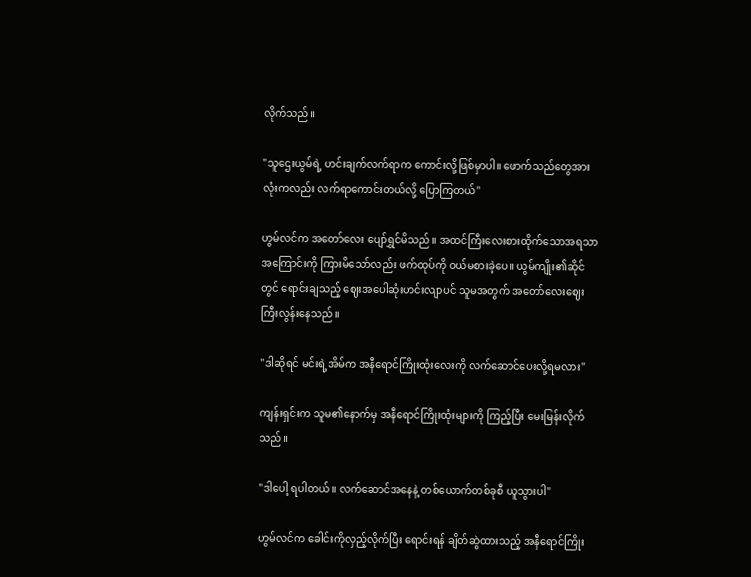လိုက်သည်။

"သူဌေးယွမ်ရဲ့ ဟင်းချက်လက်ရာက ကောင်းလို့ဖြစ်မှာပါ။ ဖောက်သည်တွေအားလုံးကလည်း လက်ရာကောင်းတယ်လို့ ပြောကြတယ်"

ဟွမ်လင်က အတော်လေး ပျော်ရွှင်မိသည်။ အထင်ကြီးလေးစားထိုက်သောအရသာအကြောင်းကို ကြားမိသော်လည်း ဖက်ထုပ်ကို ဝယ်မစားခဲ့ပေ။ ယွမ်ကျိုး၏ဆိုင်တွင် ရောင်းချသည့် ဈေးအပေါဆုံးဟင်းလျာပင် သူမအတွက် အတော်လေးဈေးကြီးလွန်းနေသည်။

"ဒါဆိုရင် မင်းရဲ့အိမ်က အနီရောင်ကြိုးထုံးလေးကို လက်ဆောင်ပေးလို့ရမလား"

ကျန်းရှင်းက သူမ၏နောက်မှ အနီရောင်ကြိုးထုံးများကို ကြည့်ပြီး မေးမြန်းလိုက်သည်။

"ဒါပေါ့ ရပါတယ်။ လက်ဆောင်အနေနဲ့ တစ်ယောက်တစ်ခုစီ ယူသွားပါ"

ဟွမ်လင်က ခေါင်းကိုလှည့်လိုက်ပြီး ရောင်းရန် ချိတ်ဆွဲထားသည့် အနီရောင်ကြိုး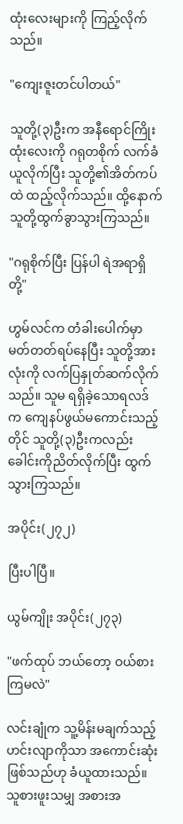ထုံးလေးများကို ကြည့်လိုက်သည်။

"ကျေးဇူးတင်ပါတယ်"

သူတို့(၃)ဦးက အနီရောင်ကြိုးထုံးလေးကို ဂရုတစိုက် လက်ခံယူလိုက်ပြီး သူတို့၏အိတ်ကပ်ထဲ ထည့်လိုက်သည်။ ထို့နောက် သူတို့ထွက်ခွာသွားကြသည်။

"ဂရုစိုက်ပြီး ပြန်ပါ ရဲအရာရှိတို့"

ဟွမ်လင်က တံခါးပေါက်မှာ မတ်တတ်ရပ်နေပြီး သူတို့အားလုံးကို လက်ပြနှုတ်ဆက်လိုက်သည်။ သူမ ရရှိခဲ့သောရလဒ်က ကျေနပ်ဖွယ်မကောင်းသည့်တိုင် သူတို့(၃)ဦးကလည်း ခေါင်းကိုညိတ်လိုက်ပြီး ထွက်သွားကြသည်။

အပိုင်း(၂၇၂)

ပြီးပါပြီ။

ယွမ်ကျိုး အပိုင်း(၂၇၃)

"ဖက်ထုပ် ဘယ်တော့ ဝယ်စားကြမလဲ"

လင်းချုံက သူ့မိန်းမချက်သည့်ဟင်းလျာကိုသာ အကောင်းဆုံးဖြစ်သည်ဟု ခံယူထားသည်။ သူစားဖူးသမျှ အစားအ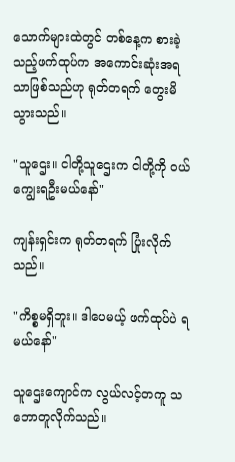သောက်များထဲတွင် တစ်နေ့က စားခဲ့သည့်ဖက်ထုပ်က အကောင်းဆုံးအရသာဖြစ်သည်ဟု ရုတ်တရက် တွေးမိသွားသည်။

"သူဌေး။ ငါတို့သူဌေးက ငါတို့ကို ဝယ်ကျွေးရဦးမယ်နော်"

ကျန်းရှင်းက ရုတ်တရက် ပြုံးလိုက်သည်။

"ကိစ္စမရှိဘူး။ ဒါပေမယ့် ဖက်ထုပ်ပဲ ရမယ်နော်"

သူဌေးကျောင်က လွယ်လင့်တကူ သဘောတူလိုက်သည်။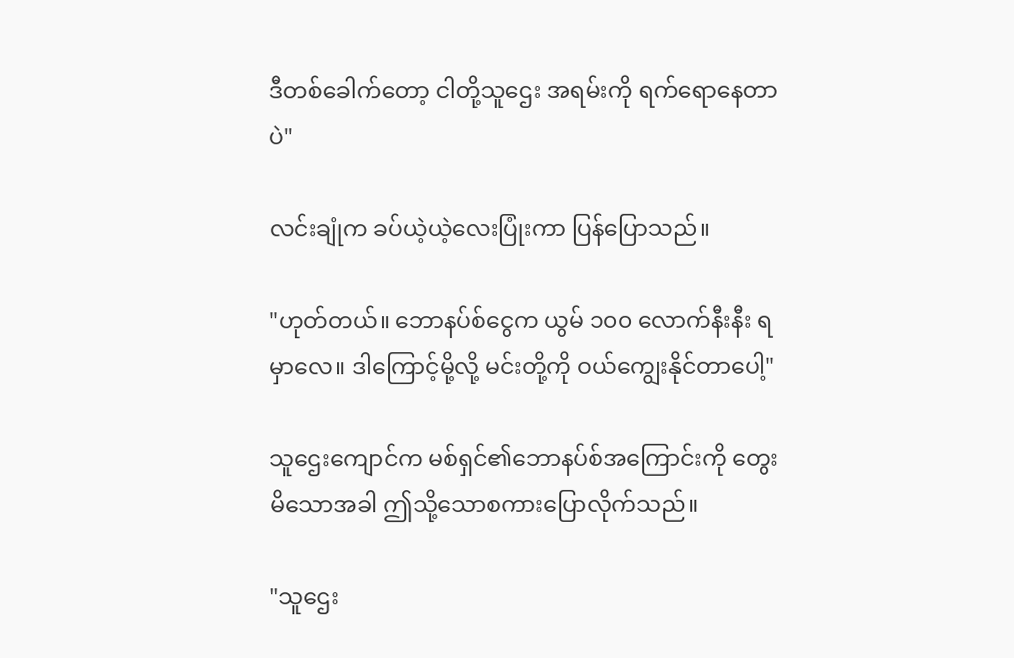ဒီတစ်ခေါက်တော့ ငါတို့သူဌေး အရမ်းကို ရက်ရောနေတာပဲ"

လင်းချုံက ခပ်ယဲ့ယဲ့လေးပြုံးကာ ပြန်ပြောသည်။

"ဟုတ်တယ်။ ဘောနပ်စ်ငွေက ယွမ် ၁၀၀ လောက်နီးနီး ရမှာလေ။ ဒါကြောင့်မို့လို့ မင်းတို့ကို ဝယ်ကျွေးနိုင်တာပေါ့"

သူဌေးကျောင်က မစ်ရှင်၏ဘောနပ်စ်အကြောင်းကို တွေးမိသောအခါ ဤသို့သောစကားပြောလိုက်သည်။

"သူဌေး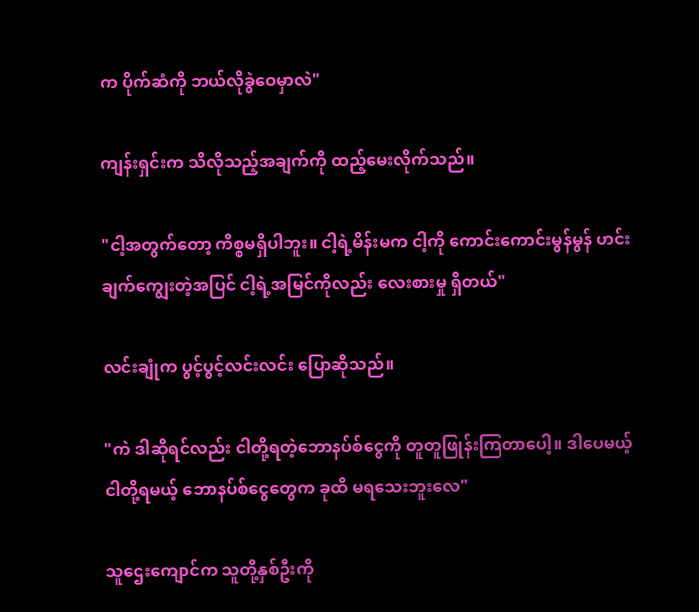က ပိုက်ဆံကို ဘယ်လိုခွဲဝေမှာလဲ"

ကျန်းရှင်းက သိလိုသည့်အချက်ကို ထည့်မေးလိုက်သည်။

"ငါ့အတွက်တော့ ကိစ္စမရှိပါဘူး။ ငါ့ရဲ့မိန်းမက ငါ့ကို ကောင်းကောင်းမွန်မွန် ဟင်းချက်ကျွေးတဲ့အပြင် ငါ့ရဲ့အမြင်ကိုလည်း လေးစားမှု ရှိတယ်"

လင်းချုံက ပွင့်ပွင့်လင်းလင်း ပြောဆိုသည်။

"ကဲ ဒါဆိုရင်လည်း ငါတို့ရတဲ့ဘောနပ်စ်ငွေကို တူတူဖြုန်းကြတာပေါ့။ ဒါပေမယ့် ငါတို့ရမယ့် ဘောနပ်စ်ငွေတွေက ခုထိ မရသေးဘူးလေ"

သူဌေးကျောင်က သူတို့နှစ်ဦးကို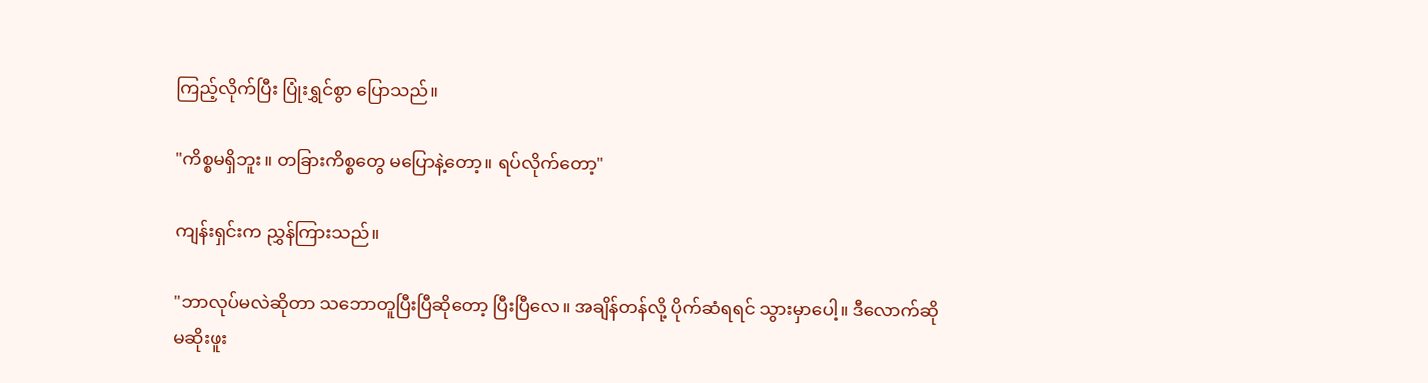ကြည့်လိုက်ပြီး ပြုံးရွှင်စွာ ပြောသည်။

"ကိစ္စမရှိဘူး။ တခြားကိစ္စတွေ မပြောနဲ့တော့။ ရပ်လိုက်တော့"

ကျန်းရှင်းက ညွှန်ကြားသည်။

"ဘာလုပ်မလဲဆိုတာ သဘောတူပြီးပြီဆိုတော့ ပြီးပြီလေ။ အချိန်တန်လို့ ပိုက်ဆံရရင် သွားမှာပေါ့။ ဒီလောက်ဆို မဆိုးဖူး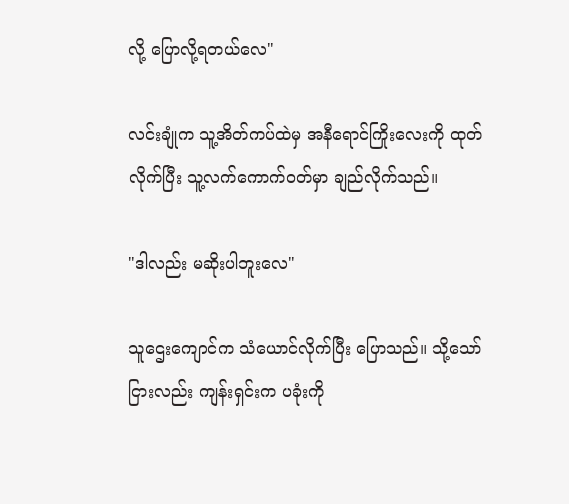လို့ ပြောလို့ရတယ်လေ"

လင်းချုံက သူ့အိတ်ကပ်ထဲမှ အနီရောင်ကြိုးလေးကို ထုတ်လိုက်ပြီး သူ့လက်ကောက်ဝတ်မှာ ချည်လိုက်သည်။

"ဒါလည်း မဆိုးပါဘူးလေ"

သူဌေးကျောင်က သံယောင်လိုက်ပြီး ပြောသည်။ သို့သော်ငြားလည်း ကျန်းရှင်းက ပခုံးကို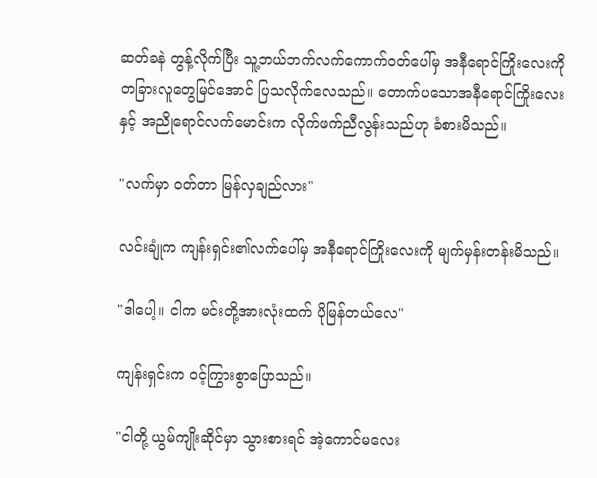ဆတ်ခနဲ တွန့်လိုက်ပြီး သူ့ဘယ်ဘက်လက်ကောက်ဝတ်ပေါ်မှ အနီရောင်ကြိုးလေးကို တခြားလူတွေမြင်အောင် ပြသလိုက်လေသည်။ တောက်ပသောအနီရောင်ကြိုးလေးနှင့် အညိုရောင်လက်မောင်းက လိုက်ဖက်ညီလွန်းသည်ဟု ခံစားမိသည်။

"လက်မှာ ဝတ်တာ မြန်လှချည်လား"

လင်းချုံက ကျန်းရှင်း၏လက်‌ပေါ်မှ အနီရောင်ကြိုးလေးကို မျက်မှန်းတန်းမိသည်။

"ဒါပေါ့။ ငါက မင်းတို့အားလုံးထက် ပိုမြန်တယ်လေ"

ကျန်းရှင်းက ဝင့်ကြွားစွာပြောသည်။

"ငါတို့ ယွမ်ကျိုးဆိုင်မှာ သွားစားရင် အဲ့ကောင်မလေး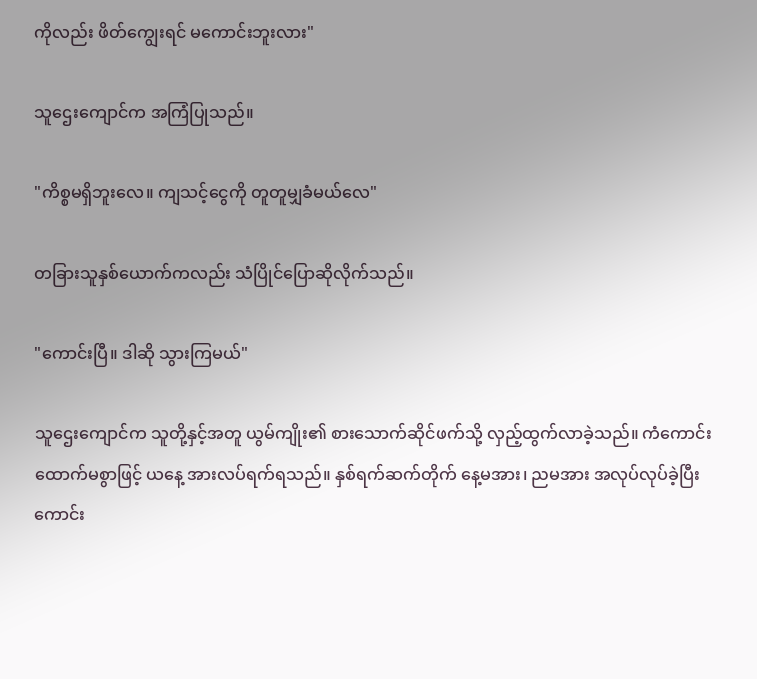ကိုလည်း ဖိတ်ကျွေးရင် မကောင်းဘူးလား"

သူဌေးကျောင်က အကြံပြုသည်။

"ကိစ္စမရှိဘူးလေ။ ကျသင့်ငွေကို တူတူမျှခံမယ်လေ"

တခြားသူနှစ်ယောက်ကလည်း သံပြိုင်ပြောဆိုလိုက်သည်။

"ကောင်းပြီ။ ဒါဆို သွားကြမယ်"

သူဌေးကျောင်က သူတို့နှင့်အတူ ယွမ်ကျိုး၏ စားသောက်ဆိုင်ဖက်သို့ လှည့်ထွက်လာခဲ့သည်။ ကံကောင်းထောက်မစွာဖြင့် ယနေ့ အားလပ်ရက်ရသည်။ နှစ်ရက်ဆက်တိုက် နေ့မအား၊ ညမအား အလုပ်လုပ်ခဲ့ပြီး ကောင်း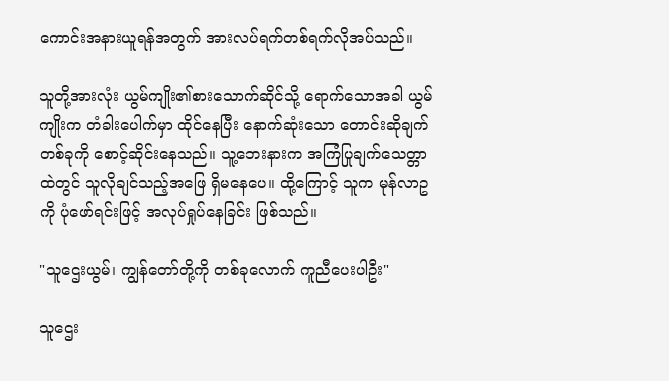ကောင်းအနားယူရန်အတွက် အားလပ်ရက်တစ်ရက်လိုအပ်သည်။

သူတို့အားလုံး ယွမ်ကျိုး၏စားသောက်ဆိုင်သို့ ရောက်သောအခါ ယွမ်ကျိုးက တံခါးပေါက်မှာ ထိုင်နေပြီး နောက်ဆုံးသော တောင်းဆိုချက်တစ်ခုကို စောင့်ဆိုင်းနေသည်။ သူ့ဘေးနားက အကြံပြုချက်သေတ္တာထဲတွင် သူလိုချင်သည့်အဖြေ ရှိမနေပေ။ ထို့ကြောင့် သူက မုန်လာဥကို ပုံဖော်ရင်းဖြင့် အလုပ်ရှုပ်နေခြင်း ဖြစ်သည်။

"သူဌေးယွမ်၊ ကျွန်တော်တို့ကို တစ်ခုလောက် ကူညီပေးပါဦး"

သူဌေး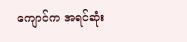ကျောင်က အရင်ဆုံး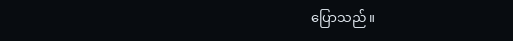ပြောသည်။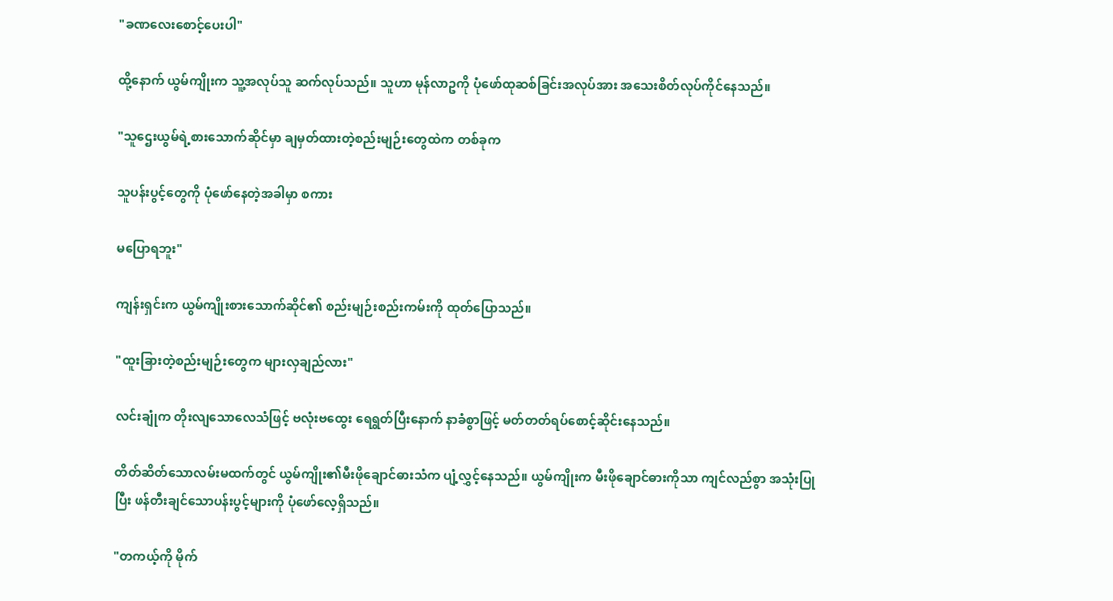"ခဏလေးစောင့်ပေးပါ"

ထို့နောက် ယွမ်ကျိုးက သူ့အလုပ်သူ ဆက်လုပ်သည်။ သူဟာ မုန်လာဥကို ပုံဖော်ထုဆစ်ခြင်းအလုပ်အား ‌အသေးစိတ်လုပ်ကိုင်နေသည်။

"သူဌေးယွမ်ရဲ့စားသောက်ဆိုင်မှာ ချမှတ်ထားတဲ့စည်းမျဉ်းတွေထဲက တစ်ခုက

သူပန်းပွင့်တွေကို ပုံဖော်နေတဲ့အခါမှာ စကား

မပြောရဘူး"

ကျန်းရှင်းက ယွမ်ကျိုးစားသောက်ဆိုင်၏ စည်းမျဉ်းစည်းကမ်းကို ထုတ်ပြောသည်။

"ထူးခြားတဲ့စည်းမျဉ်းတွေက များလှချည်လား"

လင်းချုံက တိုးလျသောလေသံဖြင့် ဗလုံးဗထွေး ရေရွတ်ပြီးနောက် နာခံစွာဖြင့် မတ်တတ်ရပ်စောင့်ဆိုင်းနေသည်။

တိတ်ဆိတ်သောလမ်းမထက်တွင် ယွမ်ကျိုး၏မီးဖိုချောင်ဓားသံက ပျံ့လွှင့်နေသည်။ ယွမ်ကျိုးက မီးဖိုချောင်ဓားကိုသာ ကျင်လည်စွာ အသုံးပြုပြီး ဖန်တီးချင်သောပန်းပွင့်များကို ‌ပုံဖော်လေ့ရှိသည်။

"တကယ့်ကို မိုက်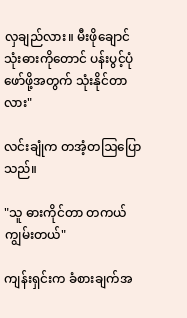လှချည်လား။ မီးဖိုချောင်သုံးဓားကိုတောင် ပန်းပွင့်ပုံဖော်ဖို့အတွက် သုံးနိုင်တာလား"

လင်းချုံက တအံ့တဩပြောသည်။

"သူ ဓားကိုင်တာ တကယ်ကျွမ်းတယ်"

ကျန်းရှင်းက ခံစားချက်အ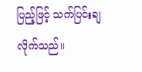ပြည့်ဖြင့် သက်ပြင်းချလိုက်သည်။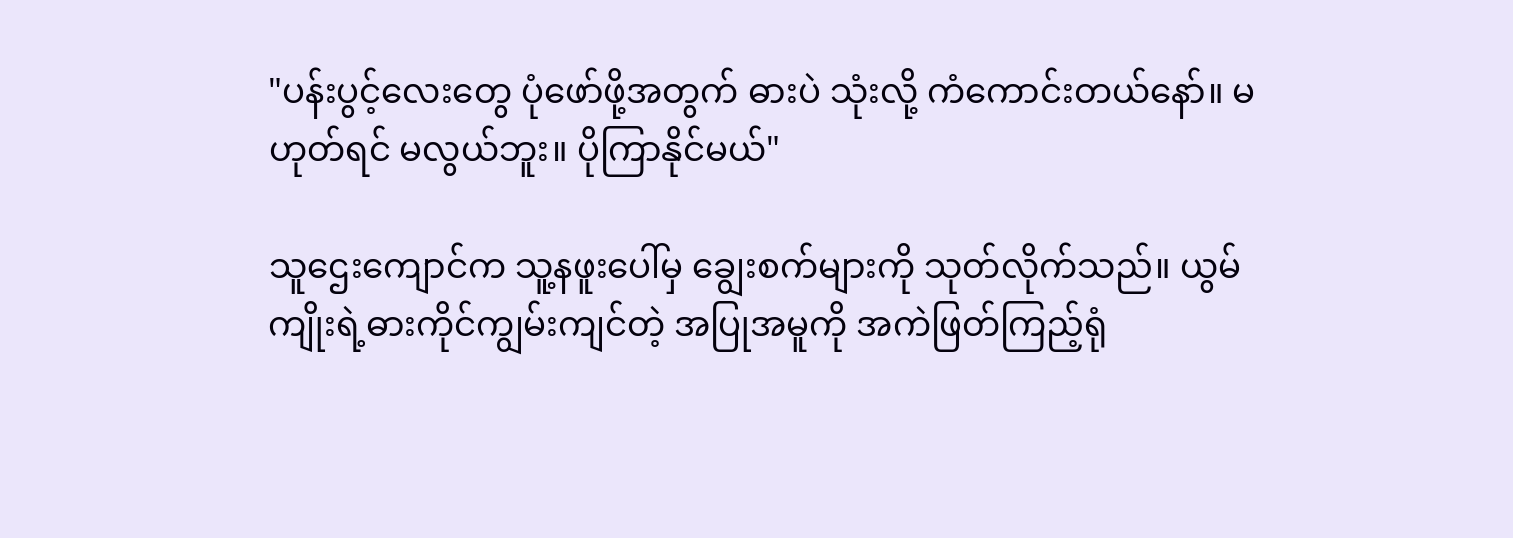"ပန်းပွင့်လေးတွေ ပုံဖော်ဖို့အတွက် ဓားပဲ သုံးလို့ ကံကောင်းတယ်နော်။ မဟုတ်ရင် မလွယ်ဘူး။ ပိုကြာနိုင်မယ်"

သူဌေးကျောင်က သူ့နဖူးပေါ်မှ ချွေးစက်များကို သုတ်လိုက်သည်။ ယွမ်ကျိုးရဲ့ဓားကိုင်ကျွမ်းကျင်တဲ့ အပြုအမူကို အကဲဖြတ်ကြည့်ရုံ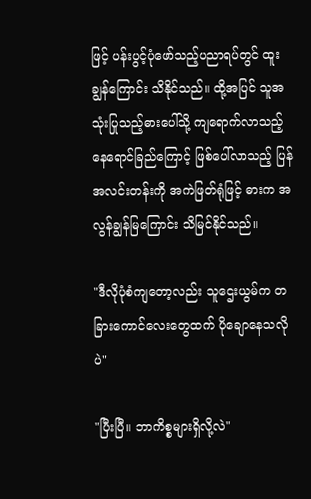ဖြင့် ပန်းပွင့်ပုံဖော်သည့်ပညာရပ်တွင် ထူးချွန်ကြောင်း သိနိုင်သည်။ ထို့အပြင် သူအသုံးပြုသည့်ဓားပေါ်သို့ ကျရောက်လာသည့် နေရောင်ခြည်ကြောင့် ဖြစ်ပေါ်လာသည့် ပြန်အလင်းတန်းကို အကဲဖြတ်ရုံဖြင့် ဓားက အလွန်ချွန်မြကြောင်း သိမြင်နိုင်သည်။

"ဒီလိုပုံစံကျတော့လည်း သူဌေးယွမ်က တခြားကောင်လေးတွေထက် ပိုချောနေသလိုပဲ"

"ပြီးပြီ။ ဘာကိစ္စများရှိလို့လဲ"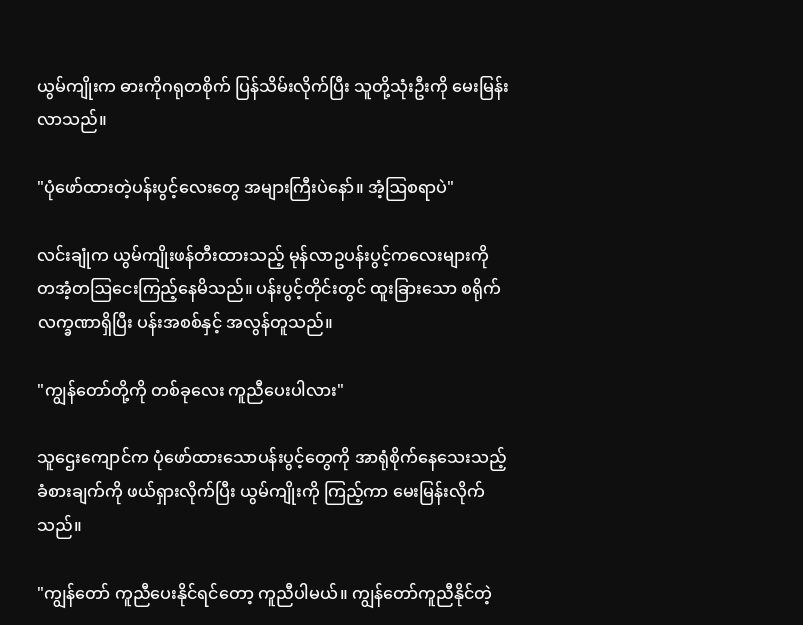ယွမ်ကျိုးက ဓားကိုဂရုတစိုက် ပြန်သိမ်းလိုက်ပြီး သူတို့သုံးဦးကို မေးမြန်းလာသည်။

"ပုံဖော်ထားတဲ့ပန်းပွင့်လေးတွေ အများကြီးပဲနော်။ အံ့ဩစရာပဲ"

လင်းချုံက ယွမ်ကျိုးဖန်တီးထားသည့် မုန်လာဥပန်းပွင့်ကလေးများကို တအံ့တဩငေးကြည့်နေမိသည်။ ပန်းပွင့်တိုင်းတွင် ထူးခြားသော စရိုက်လက္ခဏာရှိပြီး ပန်းအစစ်နှင့် အလွန်တူသည်။

"ကျွန်တော်တို့ကို တစ်ခုလေး ကူညီပေးပါလား"

သူဌေးကျောင်က ပုံဖော်ထားသောပန်းပွင့်တွေကို အာရုံစိုက်နေသေးသည့်ခံစားချက်ကို ဖယ်ရှားလိုက်ပြီး ယွမ်ကျိုးကို ကြည့်ကာ မေးမြန်းလိုက်သည်။

"ကျွန်တော် ကူညီပေးနိုင်ရင်တော့ ကူညီပါမယ်။ ကျွန်တော်ကူညီနိုင်တဲ့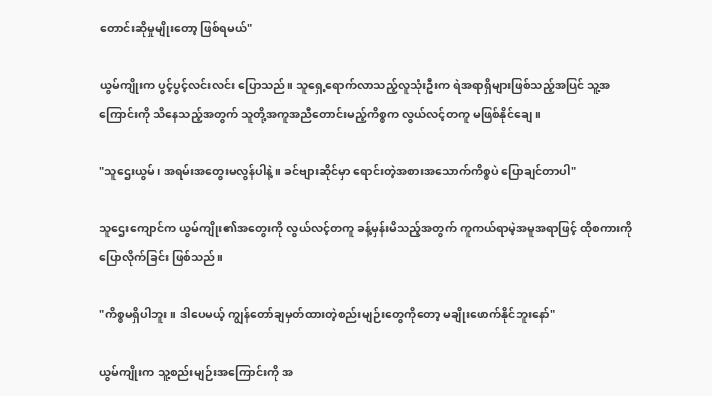တောင်းဆိုမှုမျိုးတော့ ဖြစ်ရမယ်"

ယွမ်ကျိုးက ပွင့်ပွင့်လင်းလင်း ပြောသည်။ သူရှေ့ရောက်လာသည့်လူသုံးဦးက ရဲအရာရှိများဖြစ်သည့်အပြင် သူ့အကြောင်းကို သိနေသည့်အတွက် သူတို့အကူအညီ‌တောင်းမည့်ကိစ္စက လွယ်လင့်တကူ မဖြစ်နိုင်ချေ။

"သူဌေးယွမ်၊ အရမ်းအတွေးမလွန်ပါနဲ့။ ခင်ဗျားဆိုင်မှာ ရောင်းတဲ့အစားအသောက်ကိစ္စပဲ ပြောချင်တာပါ"

သူဌေးကျောင်က ယွမ်ကျိုး၏အတွေးကို လွယ်လင့်တကူ ခန့်မှန်းမိသည့်အတွက် ကူကယ်ရာမဲ့အမူအရာဖြင့် ထိုစကားကို ပြောလိုက်ခြင်း ဖြစ်သည်။

"ကိစ္စမရှိပါဘူး။ ဒါပေမယ့် ကျွန်တော်ချမှတ်ထားတဲ့စည်းမျဉ်းတွေကိုတော့ မချိုးဖောက်နိုင်ဘူးနော်"

ယွမ်ကျိုးက သူ့စည်းမျဉ်းအကြောင်းကို အ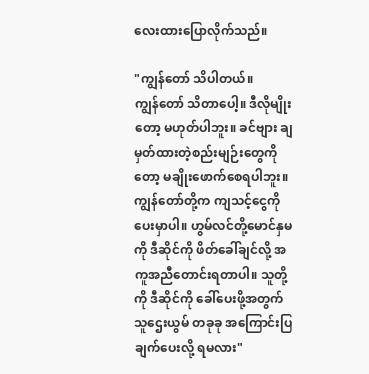လေးထားပြောလိုက်သည်။

"ကျွန်တော် သိပါတယ်။ ကျွန်‌တော် သိတာပေါ့။ ဒီလိုမျိုးတော့ မဟုတ်ပါဘူး။ ခင်ဗျား ချမှတ်ထားတဲ့စည်းမျဉ်းတွေကိုတော့ မချိုးဖောက်စေရပါဘူး။ ကျွန်တော်တို့က ကျသင့်ငွေကို ပေးမှာပါ။ ဟွမ်လင်တို့မောင်နှမကို ဒီဆိုင်ကို ဖိတ်ခေါ်ချင်လို့ အကူအညီတောင်းရတာပါ။ သူတို့ကို ဒီဆိုင်ကို ခေါ်ပေးဖို့အတွက် သူဌေးယွမ် တခုခု အကြောင်းပြချက်ပေးလို့ ရမလား"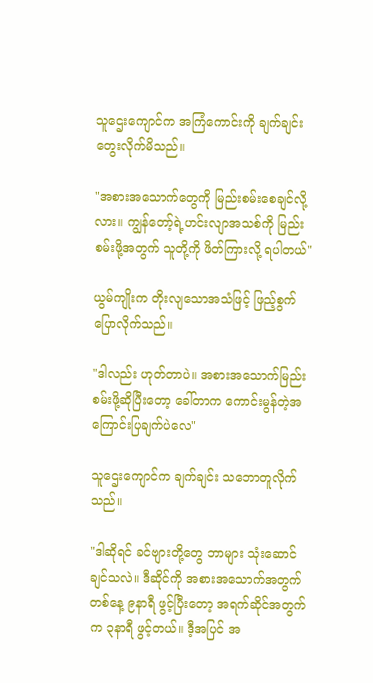သူဌေးကျောင်က အကြံကောင်းကို ချက်ချင်း တွေးလိုက်မိသည်။

"အစားအသောက်တွေကို မြည်းစမ်းစေချင်လို့လား။ ကျွန်တော့်ရဲ့ဟင်းလျာအသစ်ကို မြည်းစမ်းဖို့အတွက် သူတို့ကို ဖိတ်ကြားလို့ ရပါတယ်"

ယွမ်ကျိုးက တိုးလျသောအသံဖြင့် ဖြည့်စွက်ပြောလိုက်သည်။

"ဒါလည်း ဟုတ်တာပဲ။ အစားအသောက်မြည်းစမ်းဖို့ဆိုပြီးတော့ ခေါ်တာက ကောင်းမွန်တဲ့အကြောင်းပြချက်ပဲလေ"

သူဌေးကျောင်က ချက်ချင်း သဘောတူလိုက်သည်။

"ဒါဆိုရင် ခင်ဗျားတို့တွေ ဘာများ သုံးဆောင်ချင်သလဲ။ ဒီဆိုင်ကို အစားအသောက်အတွက် တစ်နေ့ ၉နာရီ ဖွင့်ပြီးတော့ အရက်ဆိုင်အတွက်က ၃နာရီ ဖွင့်တယ်။ ဒီ့အပြင် အ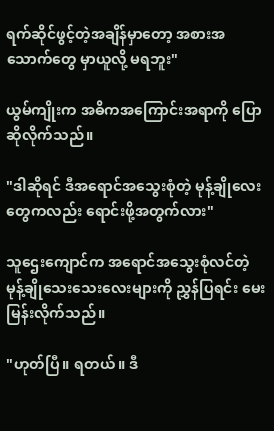ရက်ဆိုင်ဖွင့်တဲ့အချိန်မှာတော့ အစားအသောက်တွေ မှာယူလို့ မရဘူး"

ယွမ်ကျိုးက အဓိကအကြောင်းအရာကို ပြောဆိုလိုက်သည်။

"ဒါဆိုရင် ဒီအရောင်အသွေးစုံတဲ့ မုန့်ချိုလေးတွေကလည်း ရောင်းဖို့အတွက်လား"

သူဌေးကျောင်က အရောင်အသွေးစုံလင်တဲ့ မုန့်ချိုသေးသေးလေးများကို ညွှန်ပြရင်း မေးမြန်းလိုက်သည်။

"ဟုတ်ပြီ။ ရတယ်။ ဒီ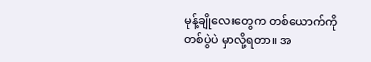မုန့်ချိုလေးတွေက တစ်ယောက်ကို တစ်ပွဲပဲ မှာလို့ရတာ။ အ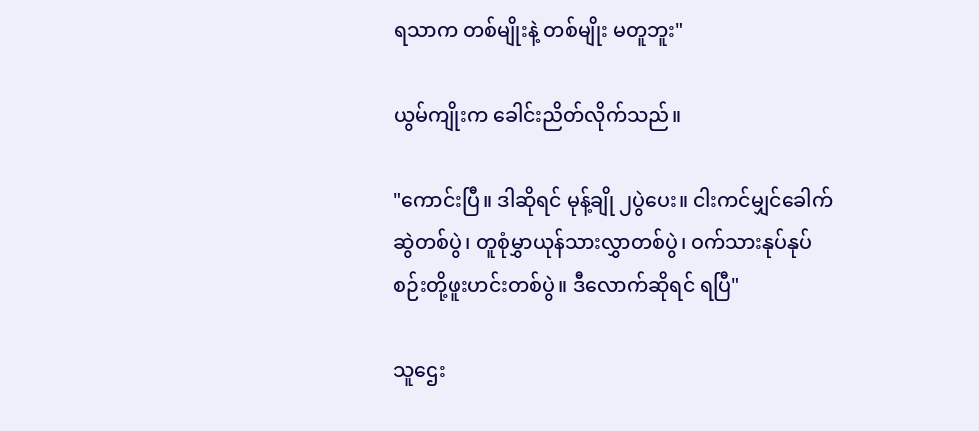ရသာက တစ်မျိုးနဲ့ တစ်မျိုး မတူဘူး"

ယွမ်ကျိုးက ခေါင်းညိတ်လိုက်သည်။

"ကောင်းပြီ။ ဒါဆိုရင် မုန့်ချို ၂ပွဲပေး။ ငါးကင်မျှင်ခေါက်ဆွဲတစ်ပွဲ၊ တူစုံမွှာယုန်သားလွှာတစ်ပွဲ၊ ဝက်သားနုပ်နုပ်စဉ်းတို့ဖူးဟင်းတစ်ပွဲ။ ဒီလောက်ဆိုရင် ရပြီ"

သူဌေး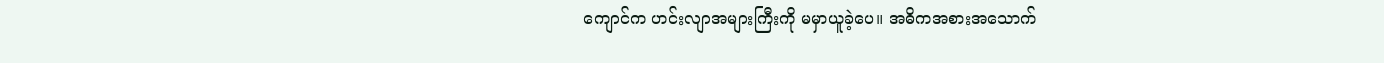ကျောင်က ဟင်းလျာအများကြီးကို မမှာယူခဲ့ပေ။ အဓိကအစားအသောက်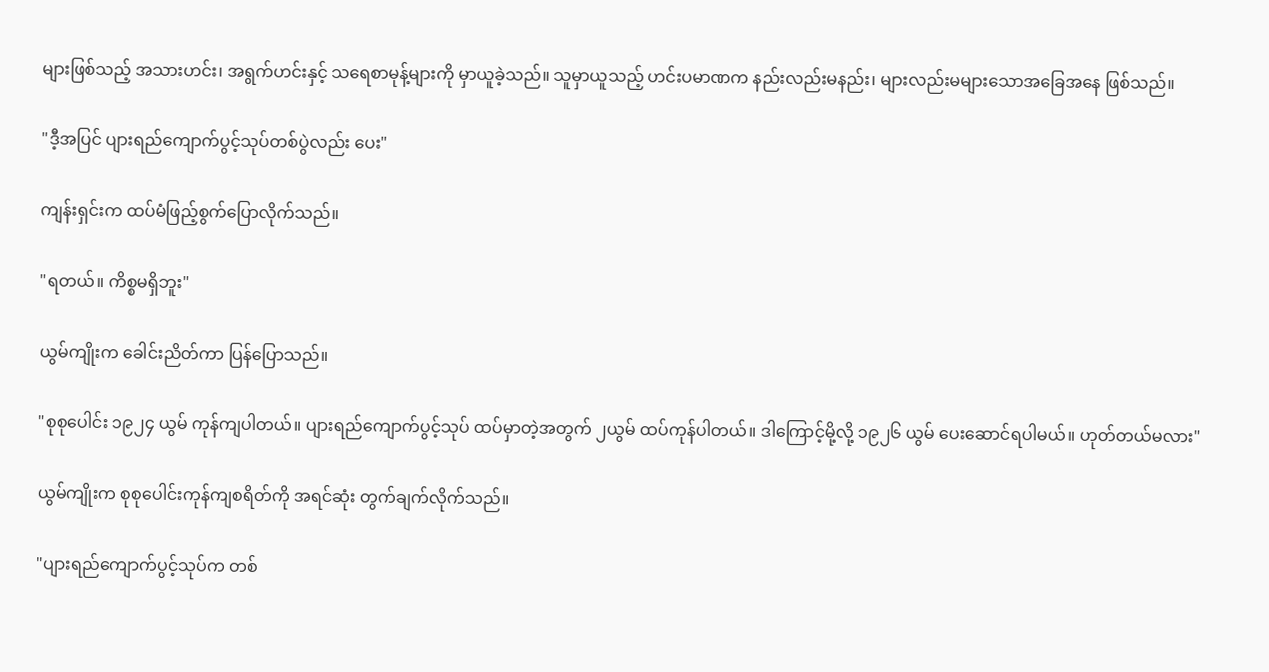များဖြစ်သည့် အသားဟင်း၊ အရွက်ဟင်းနှင့် သရေစာမုန့်များကို မှာယူခဲ့သည်။ သူမှာယူသည့် ဟင်းပမာဏက နည်းလည်းမနည်း၊ များ‌လည်းမများသောအခြေအနေ ဖြစ်သည်။

"ဒီ့အပြင် ပျားရည်ကျောက်ပွင့်သုပ်တစ်ပွဲလည်း ပေး"

ကျန်းရှင်းက ထပ်မံဖြည့်စွက်ပြောလိုက်သည်။

"ရတယ်။ ကိစ္စမရှိဘူး"

ယွမ်ကျိုးက ခေါင်းညိတ်ကာ ပြန်ပြောသည်။

"စုစုပေါင်း ၁၉၂၄ ယွမ် ကုန်ကျပါတယ်။ ပျားရည်ကျောက်ပွင့်သုပ် ထပ်မှာတဲ့အတွက် ၂ယွမ် ထပ်ကုန်ပါတယ်။ ဒါကြောင့်မို့လို့ ၁၉၂၆ ယွမ် ပေးဆောင်ရပါမယ်။ ဟုတ်တယ်မလား"

ယွမ်ကျိုးက စုစုပေါင်းကုန်ကျစရိတ်ကို အရင်ဆုံး တွက်ချက်လိုက်သည်။

"ပျားရည်ကျောက်ပွင့်သုပ်က တစ်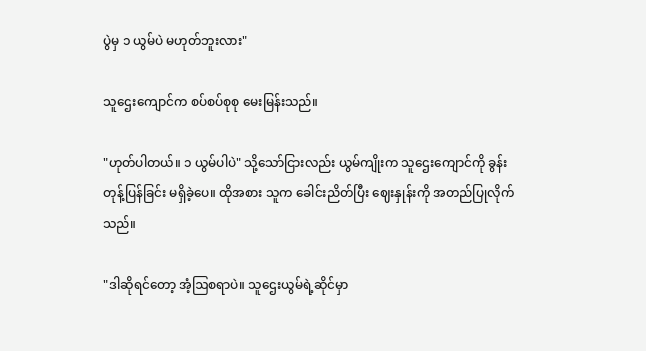ပွဲမှ ၁ ယွမ်ပဲ မဟုတ်ဘူးလား"

သူဌေးကျောင်က စပ်စပ်စုစု မေးမြန်းသည်။

"ဟုတ်ပါတယ်။ ၁ ယွမ်ပါပဲ" သို့သော်ငြားလည်း ယွမ်ကျိုးက သူဌေးကျောင်ကို ခွန်းတုန့်ပြန်ခြင်း မရှိခဲ့ပေ။ ထိုအစား သူက ခေါင်းညိတ်ပြီး ဈေးနှုန်းကို အတည်ပြုလိုက်သည်။

"ဒါဆိုရင်တော့ အံ့ဩစရာပဲ။ သူဌေးယွမ်ရဲ့ဆိုင်မှာ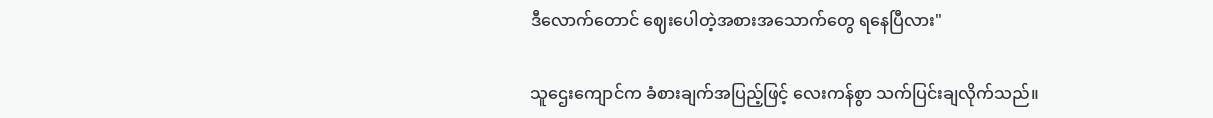ဒီလောက်တောင် ဈေးပေါတဲ့အစားအသောက်တွေ ရနေပြီလား"

သူဌေးကျောင်က ခံစားချက်အပြည့်ဖြင့် လေးကန်စွာ သက်ပြင်းချလိုက်သည်။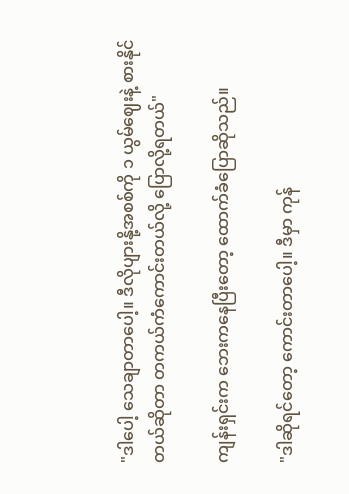"ဒါပေါ့ သေချာတာပေါ့။ ဒီလိုပျားနို့အစစ်ကို ၁ ယွမ်ဈေးနဲ့ စားနိုင်တယ်ဆိုတာ တကယ်ကံကောင်းတယ်လို့ ပြောလို့ရတယ်"

ကျန်းရှင်းက ဘေးကနေပြီးတော့ ထောက်ခံပြောဆိုသည်။

"ဒါဆိုရင်တော့ ကောင်းတာပေါ့။ ဒီမှာ ကုန်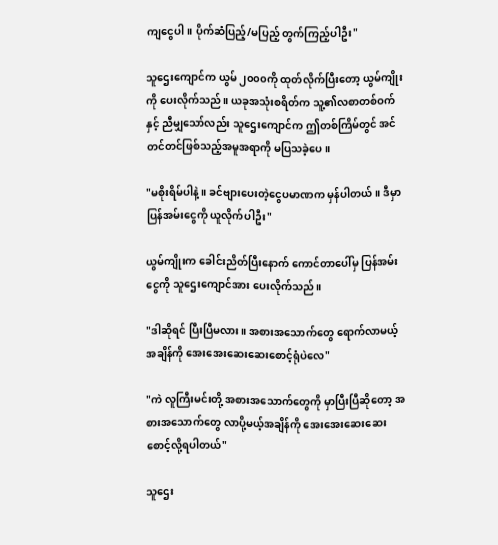ကျငွေပါ။ ပိုက်ဆံပြည့်/မပြည့် တွက်ကြည့်ပါဦး"

သူဌေးကျောင်က ယွမ် ၂၀၀၀ကို ထုတ်လိုက်ပြီးတော့ ယွမ်ကျိုးကို ပေးလိုက်သည်။ ယခု‌အသုံးစရိတ်က သူ့၏လစာတစ်ဝက်နှင့် ညီမျှသော်လည်း သူဌေးကျောင်က ဤတစ်ကြိမ်တွင် အင်တင်တင်ဖြစ်သည့်အမူအရာကို မပြသခဲ့ပေ။

"မစိုးရိမ်ပါနဲ့။ ခင်ဗျားပေးတဲ့ငွေပမာဏက မှန်ပါတယ်။ ဒီမှာ ပြန်အမ်းငွေကို ယူလိုက်ပါဦး"

ယွမ်ကျိုးက ခေါင်းညိတ်ပြီးနောက် ကောင်တာပေါ်မှ ပြန်အမ်းငွေကို သူဌေး‌ကျောင်အား ပေးလိုက်သည်။

"ဒါဆိုရင် ပြီးပြီမလား။ အစားအသောက်‌တွေ ရောက်လာမယ့်အချိန်ကို အေးအေးဆေးဆေးစောင့်ရုံပဲလေ"

"ကဲ လူကြီးမင်းတို့ အစားအသောက်တွေကို မှာပြီးပြီဆိုတော့ အစား‌အသောက်‌တွေ လာပို့မယ့်အချိန်ကို အေးအေးဆေးဆေး စောင့်လို့ရပါတယ်"

သူဌေး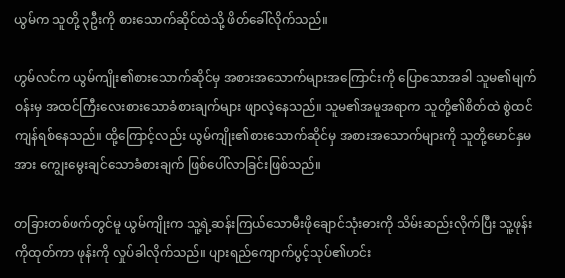ယွမ်က သူတို့ ၃ဦးကို စားသောက်ဆိုင်ထဲသို့ ‌ဖိတ်ခေါ်လိုက်သည်။

ဟွမ်လင်က ယွမ်ကျိုး၏စားသောက်ဆိုင်မှ အစားအသောက်များအကြောင်းကို ပြောသောအခါ သူမ၏မျက်ဝန်းမှ အထင်ကြီးလေးစားသောခံစားချက်များ ဖျာလဲ့နေသည်။ သူမ၏အမူအရာက သူတို့၏စိတ်ထဲ စွဲထင်ကျန်ရစ်နေသည်။ ထို့ကြောင့်လည်း ယွမ်ကျိုး၏စားသောက်ဆိုင်မှ အစားအသောက်များကို သူတို့မောင်နှမအား ကျွေးမွေးချင်သောခံစားချက် ဖြစ်ပေါ်လာခြင်းဖြစ်သည်။

တခြားတစ်ဖက်တွင်မူ ယွမ်ကျိုးက သူ့ရဲ့ဆန်းကြယ်သောမီးဖိုချောင်သုံးဓားကို သိမ်းဆည်းလိုက်ပြီး သူ့ဖုန်းကိုထုတ်ကာ ဖုန်းကို လှုပ်ခါလိုက်သည်။ ပျားရည်ကျောက်ပွင့်သုပ်၏ဟင်း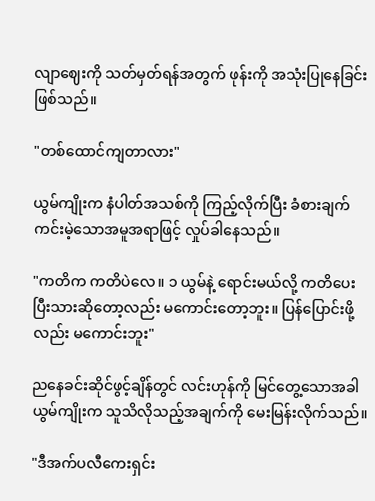လျာဈေးကို သတ်မှတ်ရန်အတွက် ဖုန်းကို အသုံးပြုနေခြင်းဖြစ်သည်။

"တစ်ထောင်ကျတာလား"

ယွမ်ကျိုးက နံပါတ်အသစ်ကို ကြည့်လိုက်ပြီး ခံစားချက်ကင်းမဲ့သောအမူအရာဖြင့် လှုပ်ခါနေသည်။

"ကတိက ကတိပဲလေ။ ၁ ယွမ်နဲ့ ရောင်းမယ်လို့ ကတိပေးပြီးသားဆိုတော့လည်း မကောင်းတော့ဘူး။ ပြန်ပြောင်းဖို့လည်း မကောင်းဘူး"

ညနေခင်းဆိုင်ဖွင့်ချိန်တွင် လင်းဟုန်ကို မြင်တွေ့သောအခါ ယွမ်ကျိုးက သူသိလိုသည့်အချက်ကို မေးမြန်းလိုက်သည်။

"ဒီအက်ပလီကေးရှင်း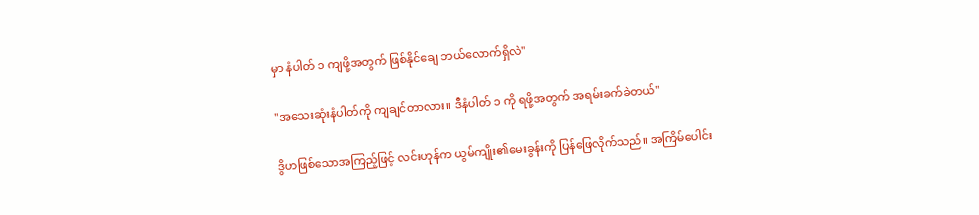မှာ နံပါတ် ၁ ကျဖို့အတွက် ဖြစ်နိုင်ချေ ဘယ်လောက်ရှိလဲ"

"အသေးဆုံးနံပါတ်ကို ကျချင်တာလား။ ဒီနံပါတ် ၁ ကို ရဖို့အတွက် အရမ်းခက်ခဲတယ်"

ဒွိဟဖြစ်သောအ‌ကြည့်ဖြင့် လင်းဟုန်က ယွမ်ကျိုး၏မေးခွန်းကို ပြန်ဖြေလိုက်သည်။ အကြိမ်ပေါင်း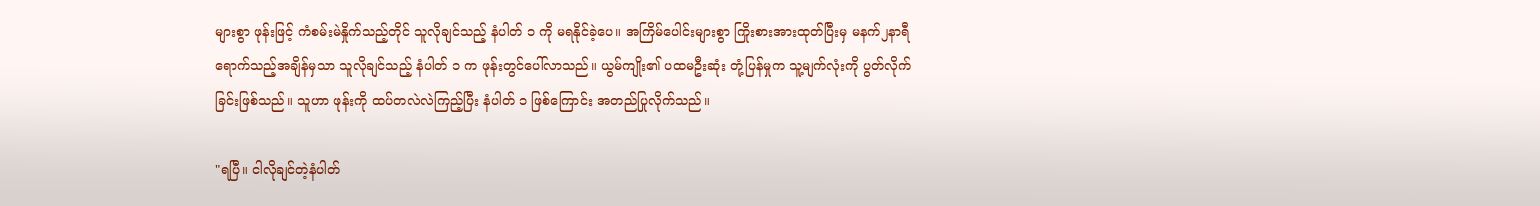များစွာ ဖုန်းဖြင့် ကံစမ်းမဲနှိုက်သည့်တိုင် သူလိုချင်သည့် နံပါတ် ၁ ကို မရနိုင်ခဲ့ပေ။ အကြိမ်ပေါင်းများစွာ ကြိုးစားအားထုတ်ပြီးမှ မနက်၂နာရီရောက်သည့်အချိန်မှသာ သူလိုချင်သည့် နံပါတ် ၁ က ဖုန်းတွင်ပေါ်လာသည်။ ယွမ်ကျိုး၏ ပထမဦးဆုံး တုံ့ပြန်မှုက သူ့မျက်လုံးကို ပွတ်လိုက်ခြင်းဖြစ်သည်။ သူဟာ ဖုန်းကို ထပ်တလဲလဲကြည့်ပြီး နံပါတ် ၁ ဖြစ်ကြောင်း အတည်ပြုလိုက်သည်။

"ရပြီ။ ငါလိုချင်တဲ့နံပါတ်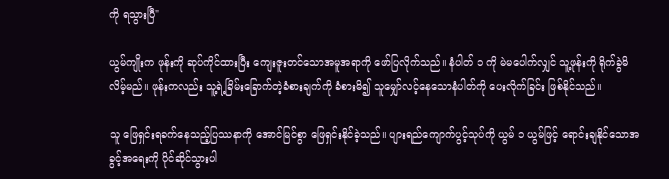ကို ရသွားပြီ"

ယွမ်ကျိုးက ဖုန်းကို ဆုပ်ကိုင်ထားပြီး ကျေးဇူးတင်သောအမူအရာကို ဖော်ပြလိုက်သည်။ နံပါတ် ၁ ကို မဲမပေါက်လျှင် သူ့ဖုန်းကို ရိုက်ခွဲမိလိမ့်မည်။ ဖုန်းကလည်း သူ့ရဲ့ခြိမ်းခြောက်တဲ့ခံစားချက်ကို ခံစားမိ၍ သူမျှော်လင့်နေသောနံပါတ်ကို ပေးလိုက်ခြင်း ဖြစ်နိုင်သည်။

သူ‌ ဖြေရှင်းရခက်နေသည့်ပြဿနာကို အောင်မြင်စွာ ဖြေရှင်းနိုင်ခဲ့သည်။ ပျားရည်ကျောက်ပွင့်သုပ်ကို ယွမ် ၁ ယွမ်ဖြင့် ရောင်းချနိုင်သောအခွင့်အရေးကို ပိုင်ဆိုင်သွားပါ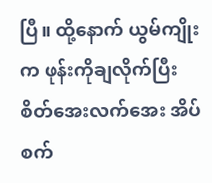ပြီ။ ထို့နောက် ယွမ်ကျိုးက ဖုန်းကိုချလိုက်ပြီး စိတ်အေးလက်အေး အိပ်စက်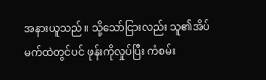အနားယူသည်။ သို့သော်ငြားလည်း သူ၏အိပ်မက်ထဲတွင်ပင် ဖုန်းကိုလှုပ်ပြီး ကံစမ်း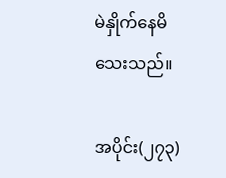မဲနှိုက်နေမိသေးသည်။

အပိုင်း(၂၇၃)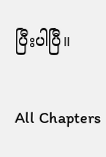ပြီးပါပြီ။

All Chapters